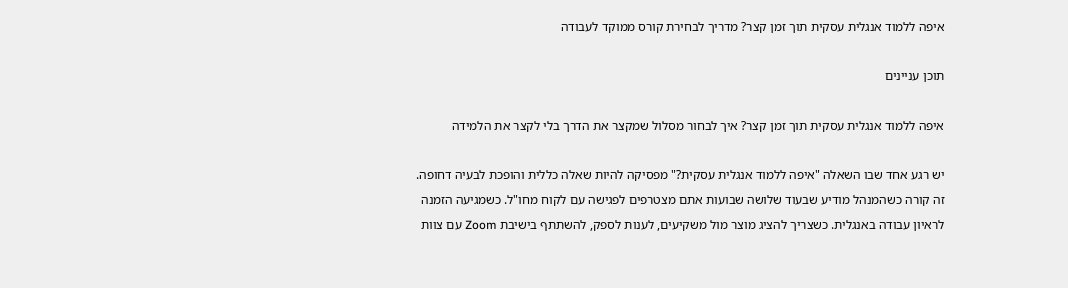איפה ללמוד אנגלית עסקית תוך זמן קצר? מדריך לבחירת קורס ממוקד לעבודה

תוכן עניינים

איפה ללמוד אנגלית עסקית תוך זמן קצר? איך לבחור מסלול שמקצר את הדרך בלי לקצר את הלמידה

יש רגע אחד שבו השאלה "איפה ללמוד אנגלית עסקית?" מפסיקה להיות שאלה כללית והופכת לבעיה דחופה. זה קורה כשהמנהל מודיע שבעוד שלושה שבועות אתם מצטרפים לפגישה עם לקוח מחו"ל. כשמגיעה הזמנה לראיון עבודה באנגלית. כשצריך להציג מוצר מול משקיעים, לענות לספק, להשתתף בישיבת Zoom עם צוות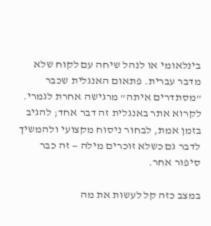בינלאומי או לנהל שיחה עם לקוח שלא מדבר עברית. פתאום האנגלית שכבר "מסתדרים איתה" מרגישה אחרת לגמרי. לקרוא אתר באנגלית זה דבר אחד; להגיב בזמן אמת, לבחור ניסוח מקצועי ולהמשיך לדבר גם כשלא זוכרים מילה — זה כבר סיפור אחר.

במצב כזה קל לעשות את מה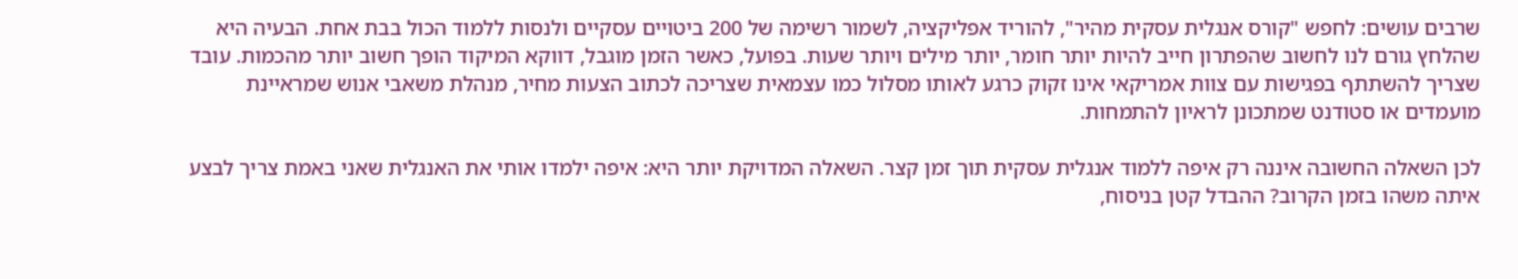שרבים עושים: לחפש "קורס אנגלית עסקית מהיר", להוריד אפליקציה, לשמור רשימה של 200 ביטויים עסקיים ולנסות ללמוד הכול בבת אחת. הבעיה היא שהלחץ גורם לנו לחשוב שהפתרון חייב להיות יותר חומר, יותר מילים ויותר שעות. בפועל, כאשר הזמן מוגבל, דווקא המיקוד הופך חשוב יותר מהכמות. עובד שצריך להשתתף בפגישות עם צוות אמריקאי אינו זקוק כרגע לאותו מסלול כמו עצמאית שצריכה לכתוב הצעות מחיר, מנהלת משאבי אנוש שמראיינת מועמדים או סטודנט שמתכונן לראיון להתמחות.

לכן השאלה החשובה איננה רק איפה ללמוד אנגלית עסקית תוך זמן קצר. השאלה המדויקת יותר היא: איפה ילמדו אותי את האנגלית שאני באמת צריך לבצע איתה משהו בזמן הקרוב? ההבדל קטן בניסוח,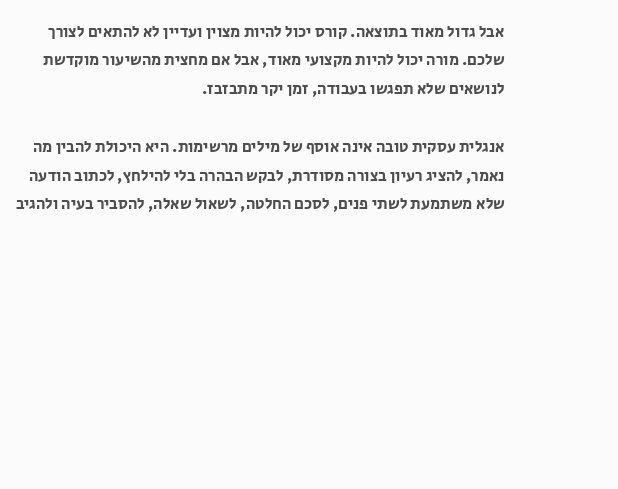אבל גדול מאוד בתוצאה. קורס יכול להיות מצוין ועדיין לא להתאים לצורך שלכם. מורה יכול להיות מקצועי מאוד, אבל אם מחצית מהשיעור מוקדשת לנושאים שלא תפגשו בעבודה, זמן יקר מתבזבז.

אנגלית עסקית טובה אינה אוסף של מילים מרשימות. היא היכולת להבין מה נאמר, להציג רעיון בצורה מסודרת, לבקש הבהרה בלי להילחץ, לכתוב הודעה שלא משתמעת לשתי פנים, לסכם החלטה, לשאול שאלה, להסביר בעיה ולהגיב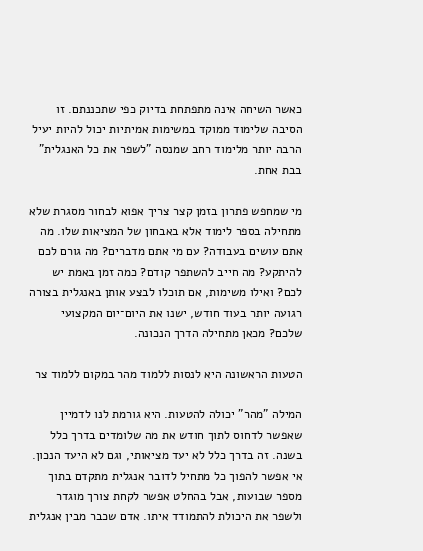כאשר השיחה אינה מתפתחת בדיוק כפי שתכננתם. זו הסיבה שלימוד ממוקד במשימות אמיתיות יכול להיות יעיל הרבה יותר מלימוד רחב שמנסה "לשפר את כל האנגלית" בבת אחת.

מי שמחפש פתרון בזמן קצר צריך אפוא לבחור מסגרת שלא מתחילה בספר לימוד אלא באבחון של המציאות שלו. מה אתם עושים בעבודה? עם מי אתם מדברים? מה גורם לכם להיתקע? מה חייב להשתפר קודם? כמה זמן באמת יש לכם? ואילו משימות, אם תוכלו לבצע אותן באנגלית בצורה רגועה יותר בעוד חודש, ישנו את היום־יום המקצועי שלכם? מכאן מתחילה הדרך הנכונה.

הטעות הראשונה היא לנסות ללמוד מהר במקום ללמוד צר

המילה "מהר" יכולה להטעות. היא גורמת לנו לדמיין שאפשר לדחוס לתוך חודש את מה שלומדים בדרך כלל בשנה. זה בדרך כלל לא יעד מציאותי, וגם לא היעד הנכון. אי אפשר להפוך כל מתחיל לדובר אנגלית מתקדם בתוך מספר שבועות, אבל בהחלט אפשר לקחת צורך מוגדר ולשפר את היכולת להתמודד איתו. אדם שכבר מבין אנגלית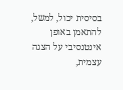בסיסית יכול, למשל, להתאמן באופן אינטנסיבי על הצגה עצמית,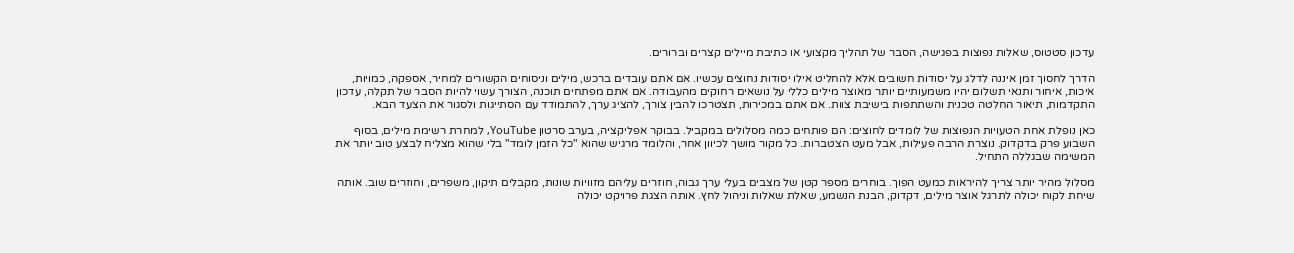עדכון סטטוס, שאלות נפוצות בפגישה, הסבר של תהליך מקצועי או כתיבת מיילים קצרים וברורים.

הדרך לחסוך זמן איננה לדלג על יסודות חשובים אלא להחליט אילו יסודות נחוצים עכשיו. אם אתם עובדים ברכש, מילים וניסוחים הקשורים למחיר, אספקה, כמויות, איכות, איחור ותנאי תשלום יהיו משמעותיים יותר מאוצר מילים כללי על נושאים רחוקים מהעבודה. אם אתם מפתחים תוכנה, הצורך עשוי להיות הסבר של תקלה, עדכון התקדמות, תיאור החלטה טכנית והשתתפות בישיבת צוות. אם אתם במכירות, תצטרכו להבין צורך, להציג ערך, להתמודד עם הסתייגות ולסגור את הצעד הבא.

כאן נופלת אחת הטעויות הנפוצות של לומדים לחוצים: הם פותחים כמה מסלולים במקביל. בבוקר אפליקציה, בערב סרטון YouTube, למחרת רשימת מילים, בסוף השבוע פרק בדקדוק. נוצרת הרבה פעילות, אבל מעט הצטברות. כל מקור מושך לכיוון אחר, והלומד מרגיש שהוא "כל הזמן לומד" בלי שהוא מצליח לבצע טוב יותר את המשימה שבגללה התחיל.

מסלול מהיר יותר צריך להיראות כמעט הפוך. בוחרים מספר קטן של מצבים בעלי ערך גבוה, חוזרים עליהם מזוויות שונות, מקבלים תיקון, משפרים, וחוזרים שוב. אותה שיחת לקוח יכולה לתרגל אוצר מילים, דקדוק, הבנת הנשמע, שאלת שאלות וניהול לחץ. אותה הצגת פרויקט יכולה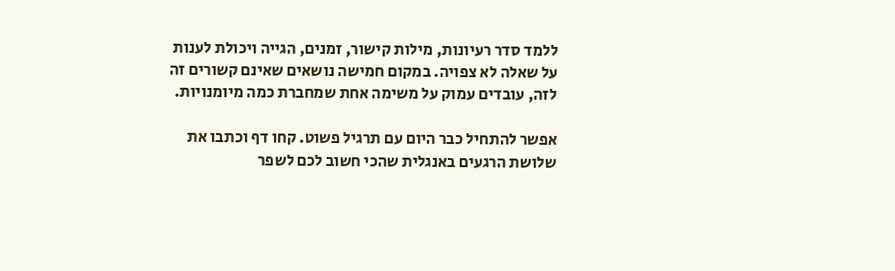ללמד סדר רעיונות, מילות קישור, זמנים, הגייה ויכולת לענות על שאלה לא צפויה. במקום חמישה נושאים שאינם קשורים זה לזה, עובדים עמוק על משימה אחת שמחברת כמה מיומנויות.

אפשר להתחיל כבר היום עם תרגיל פשוט. קחו דף וכתבו את שלושת הרגעים באנגלית שהכי חשוב לכם לשפר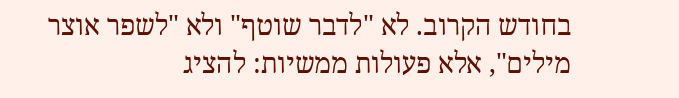בחודש הקרוב. לא "לדבר שוטף" ולא "לשפר אוצר מילים", אלא פעולות ממשיות: להציג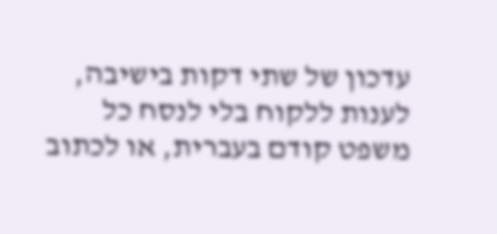עדכון של שתי דקות בישיבה, לענות ללקוח בלי לנסח כל משפט קודם בעברית, או לכתוב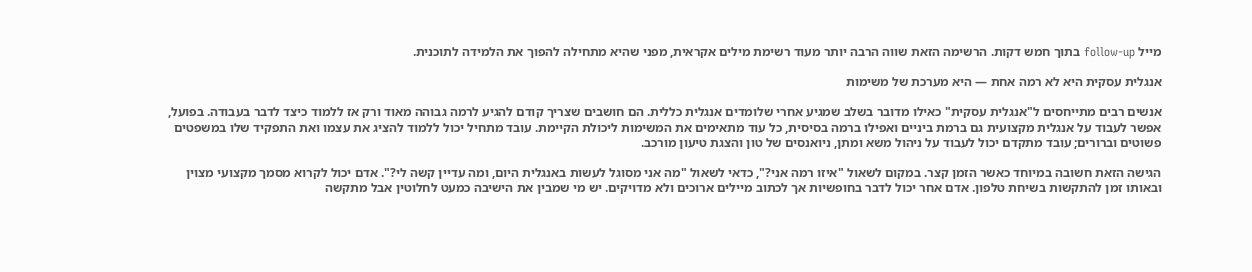מייל follow-up בתוך חמש דקות. הרשימה הזאת שווה הרבה יותר מעוד רשימת מילים אקראית, מפני שהיא מתחילה להפוך את הלמידה לתוכנית.

אנגלית עסקית היא לא רמה אחת — היא מערכת של משימות

אנשים רבים מתייחסים ל"אנגלית עסקית" כאילו מדובר בשלב שמגיע אחרי שלומדים אנגלית כללית. הם חושבים שצריך קודם להגיע לרמה גבוהה מאוד ורק אז ללמוד כיצד לדבר בעבודה. בפועל, אפשר לעבוד על אנגלית מקצועית גם ברמת ביניים ואפילו ברמה בסיסית, כל עוד מתאימים את המשימות ליכולת הקיימת. עובד מתחיל יכול ללמוד להציג את עצמו ואת התפקיד שלו במשפטים פשוטים וברורים; עובד מתקדם יכול לעבוד על ניהול משא ומתן, ניואנסים של טון והצגת טיעון מורכב.

הגישה הזאת חשובה במיוחד כאשר הזמן קצר. במקום לשאול "איזו רמה אני?", כדאי לשאול "מה אני מסוגל לעשות באנגלית היום, ומה עדיין קשה לי?". אדם יכול לקרוא מסמך מקצועי מצוין ובאותו זמן להתקשות בשיחת טלפון. אדם אחר יכול לדבר בחופשיות אך לכתוב מיילים ארוכים ולא מדויקים. יש מי שמבין את הישיבה כמעט לחלוטין אבל מתקשה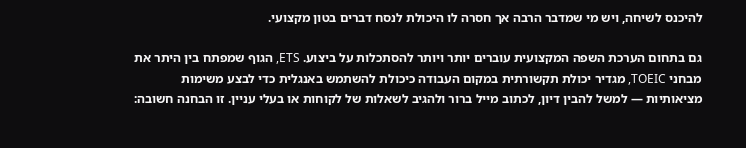להיכנס לשיחה, ויש מי שמדבר הרבה אך חסרה לו היכולת לנסח דברים בטון מקצועי.

גם בתחום הערכת השפה המקצועית עוברים יותר ויותר להסתכלות על ביצוע. ETS, הגוף שמפתח בין היתר את מבחני TOEIC, מגדיר יכולת תקשורתית במקום העבודה כיכולת להשתמש באנגלית כדי לבצע משימות מציאותיות — למשל להבין דיון, לכתוב מייל ברור ולהגיב לשאלות של לקוחות או בעלי עניין. זו הבחנה חשובה: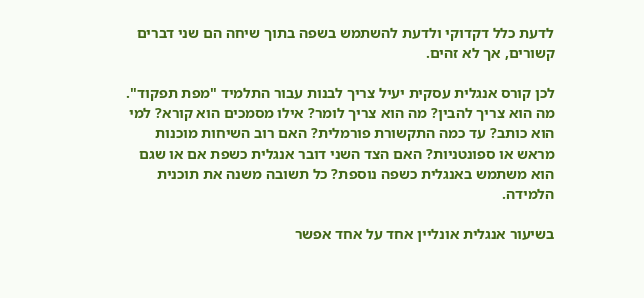לדעת כלל דקדוקי ולדעת להשתמש בשפה בתוך שיחה הם שני דברים קשורים, אך לא זהים.

לכן קורס אנגלית עסקית יעיל צריך לבנות עבור התלמיד "מפת תפקוד". מה הוא צריך להבין? מה הוא צריך לומר? אילו מסמכים הוא קורא? למי הוא כותב? עד כמה התקשורת פורמלית? האם רוב השיחות מוכנות מראש או ספונטניות? האם הצד השני דובר אנגלית כשפת אם או שגם הוא משתמש באנגלית כשפה נוספת? כל תשובה משנה את תוכנית הלמידה.

בשיעור אנגלית אונליין אחד על אחד אפשר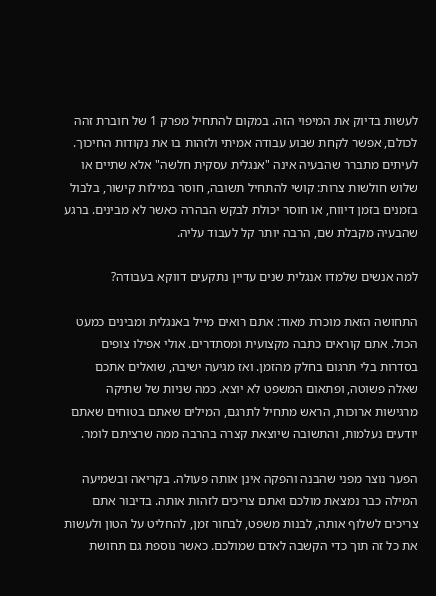לעשות בדיוק את המיפוי הזה. במקום להתחיל מפרק 1 של חוברת זהה לכולם, אפשר לקחת שבוע עבודה אמיתי ולזהות בו את נקודות החיכוך. לעיתים מתברר שהבעיה אינה "אנגלית עסקית חלשה" אלא שתיים או שלוש חולשות צרות: קושי להתחיל תשובה, חוסר במילות קישור, בלבול בזמנים בזמן דיווח, או חוסר יכולת לבקש הבהרה כאשר לא מבינים. ברגע שהבעיה מקבלת שם, הרבה יותר קל לעבוד עליה.

למה אנשים שלמדו אנגלית שנים עדיין נתקעים דווקא בעבודה?

התחושה הזאת מוכרת מאוד: אתם רואים מייל באנגלית ומבינים כמעט הכול. אתם קוראים כתבה מקצועית ומסתדרים. אולי אפילו צופים בסדרות בלי תרגום בחלק מהזמן. ואז מגיעה ישיבה, שואלים אתכם שאלה פשוטה, ופתאום המשפט לא יוצא. כמה שניות של שתיקה מרגישות ארוכות, הראש מתחיל לתרגם, המילים שאתם בטוחים שאתם יודעים נעלמות, והתשובה שיוצאת קצרה בהרבה ממה שרציתם לומר.

הפער נוצר מפני שהבנה והפקה אינן אותה פעולה. בקריאה ובשמיעה המילה כבר נמצאת מולכם ואתם צריכים לזהות אותה. בדיבור אתם צריכים לשלוף אותה, לבנות משפט, לבחור זמן, להחליט על הטון ולעשות את כל זה תוך כדי הקשבה לאדם שמולכם. כאשר נוספת גם תחושת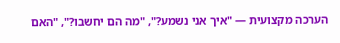הערכה מקצועית — "איך אני נשמע?", "מה הם יחשבו?", "האם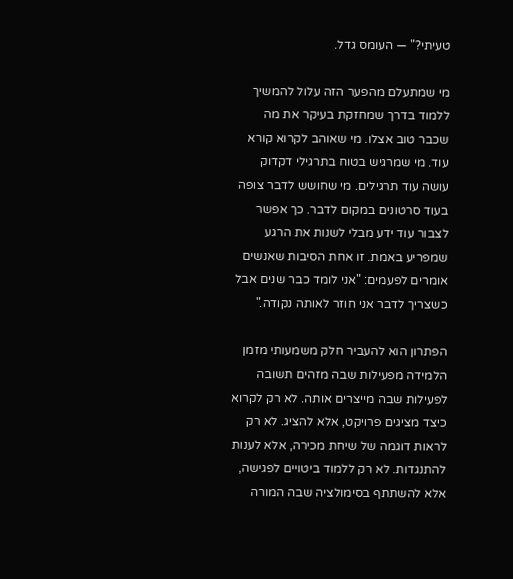טעיתי?" — העומס גדל.

מי שמתעלם מהפער הזה עלול להמשיך ללמוד בדרך שמחזקת בעיקר את מה שכבר טוב אצלו. מי שאוהב לקרוא קורא עוד. מי שמרגיש בטוח בתרגילי דקדוק עושה עוד תרגילים. מי שחושש לדבר צופה בעוד סרטונים במקום לדבר. כך אפשר לצבור עוד ידע מבלי לשנות את הרגע שמפריע באמת. זו אחת הסיבות שאנשים אומרים לפעמים: "אני לומד כבר שנים אבל כשצריך לדבר אני חוזר לאותה נקודה."

הפתרון הוא להעביר חלק משמעותי מזמן הלמידה מפעילות שבה מזהים תשובה לפעילות שבה מייצרים אותה. לא רק לקרוא כיצד מציגים פרויקט, אלא להציג. לא רק לראות דוגמה של שיחת מכירה, אלא לענות להתנגדות. לא רק ללמוד ביטויים לפגישה, אלא להשתתף בסימולציה שבה המורה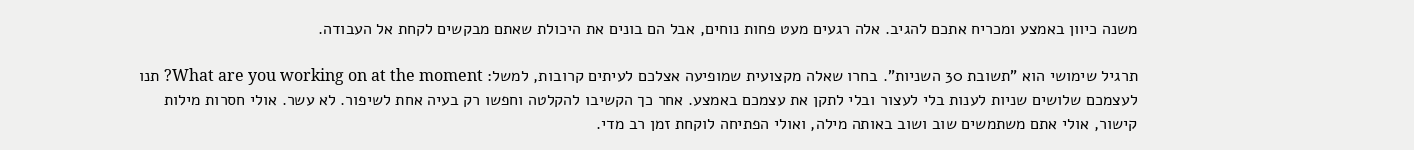משנה כיוון באמצע ומכריח אתכם להגיב. אלה רגעים מעט פחות נוחים, אבל הם בונים את היכולת שאתם מבקשים לקחת אל העבודה.

תרגיל שימושי הוא "תשובת 30 השניות". בחרו שאלה מקצועית שמופיעה אצלכם לעיתים קרובות, למשל: What are you working on at the moment? תנו לעצמכם שלושים שניות לענות בלי לעצור ובלי לתקן את עצמכם באמצע. אחר כך הקשיבו להקלטה וחפשו רק בעיה אחת לשיפור. לא עשר. אולי חסרות מילות קישור, אולי אתם משתמשים שוב ושוב באותה מילה, ואולי הפתיחה לוקחת זמן רב מדי.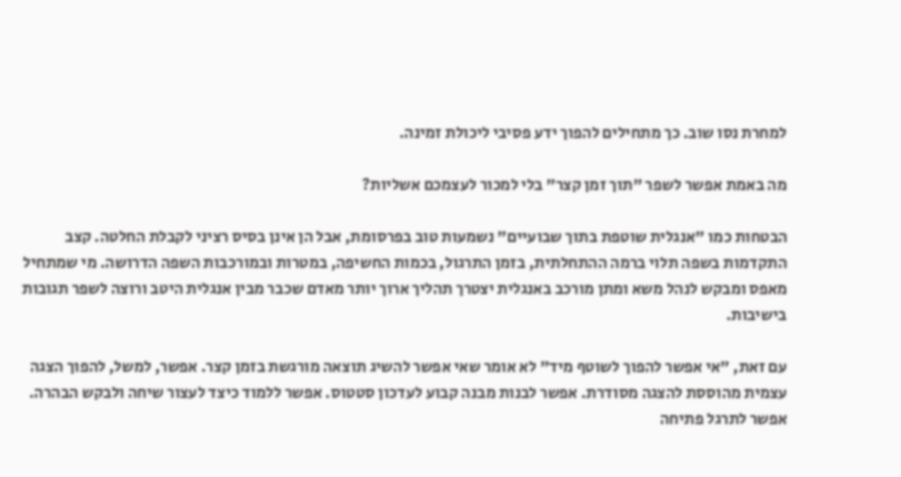למחרת נסו שוב. כך מתחילים להפוך ידע פסיבי ליכולת זמינה.

מה באמת אפשר לשפר "תוך זמן קצר" בלי למכור לעצמכם אשליות?

הבטחות כמו "אנגלית שוטפת בתוך שבועיים" נשמעות טוב בפרסומת, אבל הן אינן בסיס רציני לקבלת החלטה. קצב התקדמות בשפה תלוי ברמה ההתחלתית, בזמן התרגול, בכמות החשיפה, במטרות ובמורכבות השפה הדרושה. מי שמתחיל מאפס ומבקש לנהל משא ומתן מורכב באנגלית יצטרך תהליך ארוך יותר מאדם שכבר מבין אנגלית היטב ורוצה לשפר תגובות בישיבות.

עם זאת, "אי אפשר להפוך לשוטף מיד" לא אומר שאי אפשר להשיג תוצאה מורגשת בזמן קצר. אפשר, למשל, להפוך הצגה עצמית מהוססת להצגה מסודרת. אפשר לבנות מבנה קבוע לעדכון סטטוס. אפשר ללמוד כיצד לעצור שיחה ולבקש הבהרה. אפשר לתרגל פתיחה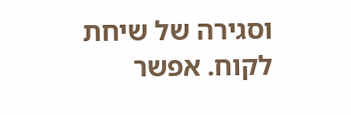וסגירה של שיחת לקוח. אפשר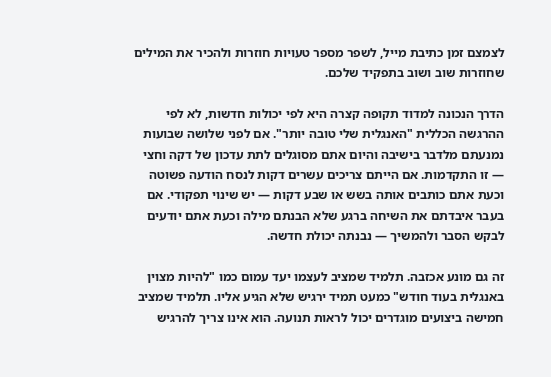לצמצם זמן כתיבת מייל, לשפר מספר טעויות חוזרות ולהכיר את המילים שחוזרות שוב ושוב בתפקיד שלכם.

הדרך הנכונה למדוד תקופה קצרה היא לפי יכולות חדשות, לא לפי ההרגשה הכללית "האנגלית שלי טובה יותר". אם לפני שלושה שבועות נמנעתם מלדבר בישיבה והיום אתם מסוגלים לתת עדכון של דקה וחצי — זו התקדמות. אם הייתם צריכים עשרים דקות לנסח הודעה פשוטה וכעת אתם כותבים אותה בשש או שבע דקות — יש שינוי תפקודי. אם בעבר איבדתם את השיחה ברגע שלא הבנתם מילה וכעת אתם יודעים לבקש הסבר ולהמשיך — נבנתה יכולת חדשה.

זה גם מונע אכזבה. תלמיד שמציב לעצמו יעד עמום כמו "להיות מצוין באנגלית בעוד חודש" כמעט תמיד ירגיש שלא הגיע אליו. תלמיד שמציב חמישה ביצועים מוגדרים יכול לראות תנועה. הוא אינו צריך להרגיש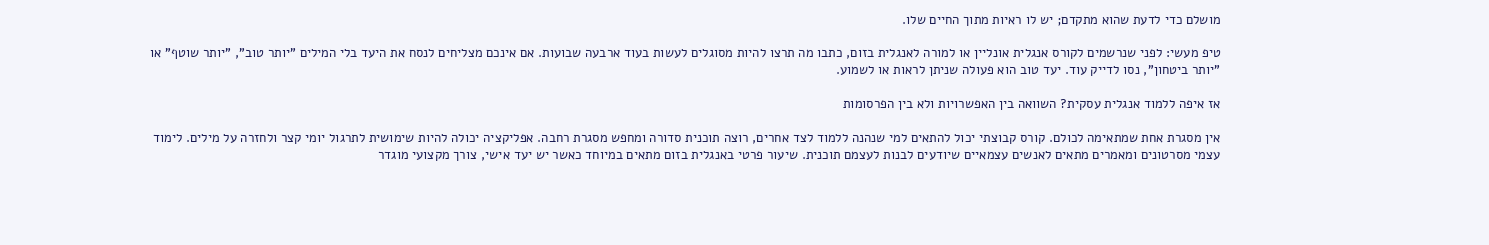מושלם כדי לדעת שהוא מתקדם; יש לו ראיות מתוך החיים שלו.

טיפ מעשי: לפני שנרשמים לקורס אנגלית אונליין או למורה לאנגלית בזום, כתבו מה תרצו להיות מסוגלים לעשות בעוד ארבעה שבועות. אם אינכם מצליחים לנסח את היעד בלי המילים "יותר טוב", "יותר שוטף" או "יותר ביטחון", נסו לדייק עוד. יעד טוב הוא פעולה שניתן לראות או לשמוע.

אז איפה ללמוד אנגלית עסקית? השוואה בין האפשרויות ולא בין הפרסומות

אין מסגרת אחת שמתאימה לכולם. קורס קבוצתי יכול להתאים למי שנהנה ללמוד לצד אחרים, רוצה תוכנית סדורה ומחפש מסגרת רחבה. אפליקציה יכולה להיות שימושית לתרגול יומי קצר ולחזרה על מילים. לימוד עצמי מסרטונים ומאמרים מתאים לאנשים עצמאיים שיודעים לבנות לעצמם תוכנית. שיעור פרטי באנגלית בזום מתאים במיוחד כאשר יש יעד אישי, צורך מקצועי מוגדר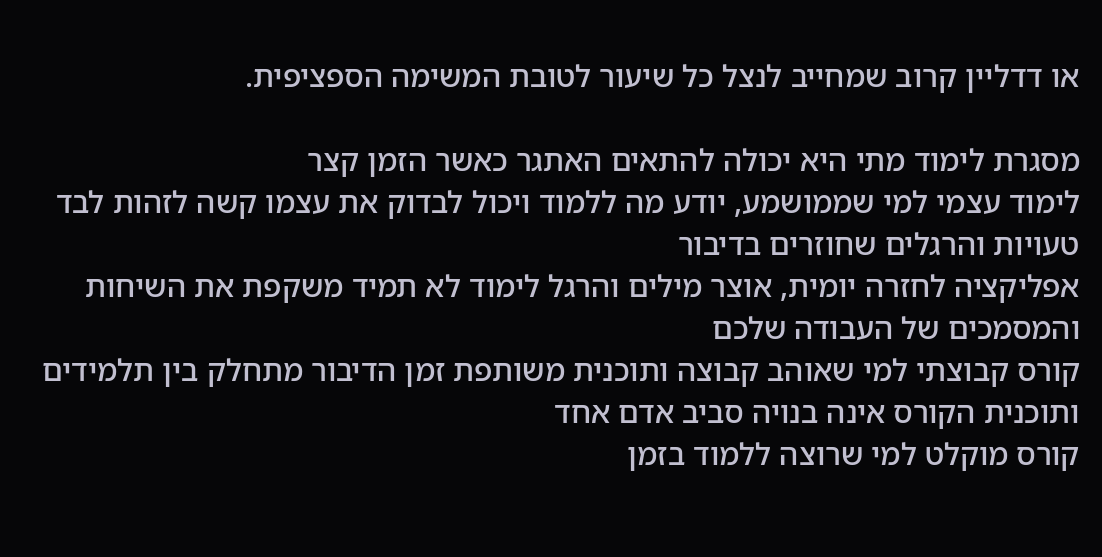או דדליין קרוב שמחייב לנצל כל שיעור לטובת המשימה הספציפית.

מסגרת לימוד מתי היא יכולה להתאים האתגר כאשר הזמן קצר
לימוד עצמי למי שממושמע, יודע מה ללמוד ויכול לבדוק את עצמו קשה לזהות לבד טעויות והרגלים שחוזרים בדיבור
אפליקציה לחזרה יומית, אוצר מילים והרגל לימוד לא תמיד משקפת את השיחות והמסמכים של העבודה שלכם
קורס קבוצתי למי שאוהב קבוצה ותוכנית משותפת זמן הדיבור מתחלק בין תלמידים ותוכנית הקורס אינה בנויה סביב אדם אחד
קורס מוקלט למי שרוצה ללמוד בזמן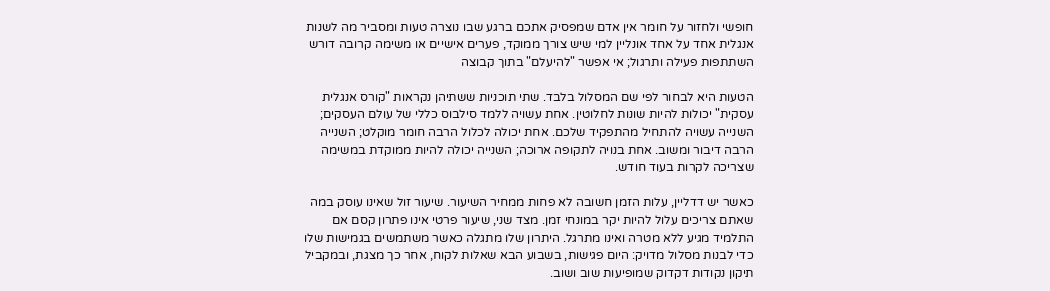חופשי ולחזור על חומר אין אדם שמפסיק אתכם ברגע שבו נוצרה טעות ומסביר מה לשנות
אנגלית אחד על אחד אונליין למי שיש צורך ממוקד, פערים אישיים או משימה קרובה דורש השתתפות פעילה ותרגול; אי אפשר "להיעלם" בתוך קבוצה

הטעות היא לבחור לפי שם המסלול בלבד. שתי תוכניות ששתיהן נקראות "קורס אנגלית עסקית" יכולות להיות שונות לחלוטין. אחת עשויה ללמד סילבוס כללי של עולם העסקים; השנייה עשויה להתחיל מהתפקיד שלכם. אחת יכולה לכלול הרבה חומר מוקלט; השנייה הרבה דיבור ומשוב. אחת בנויה לתקופה ארוכה; השנייה יכולה להיות ממוקדת במשימה שצריכה לקרות בעוד חודש.

כאשר יש דדליין, עלות הזמן חשובה לא פחות ממחיר השיעור. שיעור זול שאינו עוסק במה שאתם צריכים עלול להיות יקר במונחי זמן. מצד שני, שיעור פרטי אינו פתרון קסם אם התלמיד מגיע ללא מטרה ואינו מתרגל. היתרון שלו מתגלה כאשר משתמשים בגמישות שלו כדי לבנות מסלול מדויק: היום פגישות, בשבוע הבא שאלות לקוח, אחר כך מצגת, ובמקביל תיקון נקודות דקדוק שמופיעות שוב ושוב.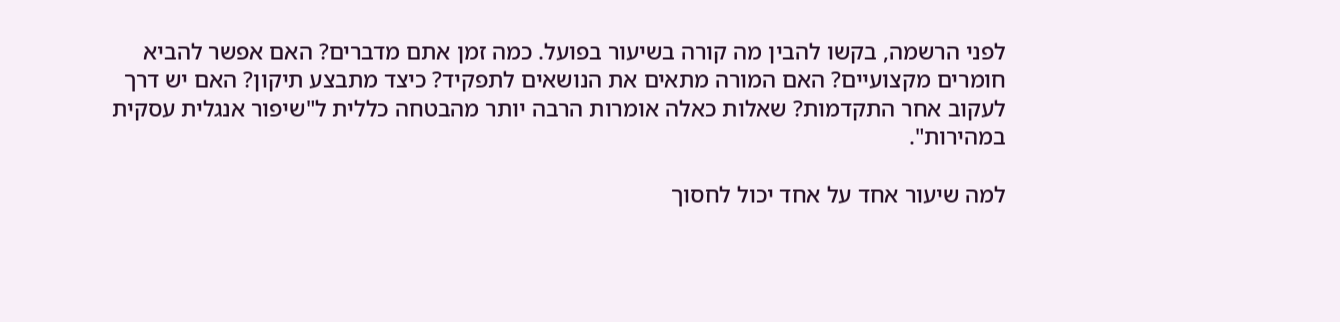לפני הרשמה, בקשו להבין מה קורה בשיעור בפועל. כמה זמן אתם מדברים? האם אפשר להביא חומרים מקצועיים? האם המורה מתאים את הנושאים לתפקיד? כיצד מתבצע תיקון? האם יש דרך לעקוב אחר התקדמות? שאלות כאלה אומרות הרבה יותר מהבטחה כללית ל"שיפור אנגלית עסקית במהירות".

למה שיעור אחד על אחד יכול לחסוך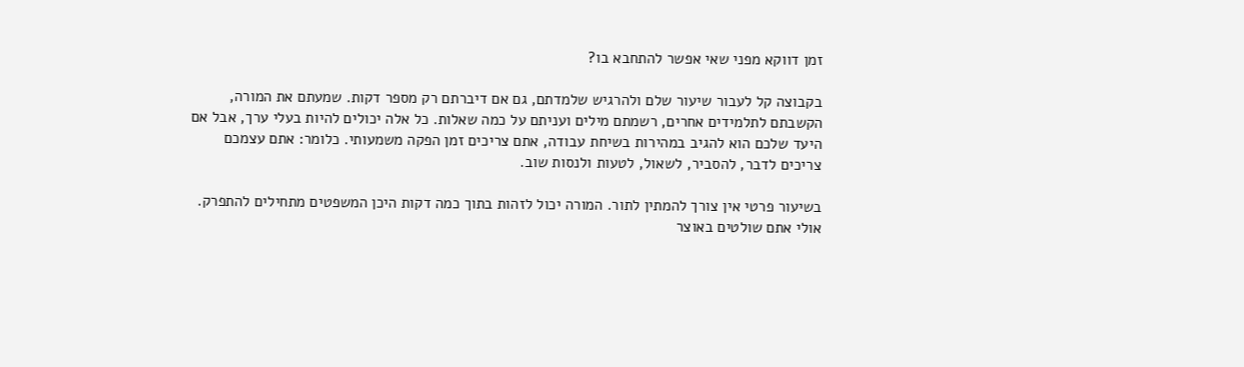זמן דווקא מפני שאי אפשר להתחבא בו?

בקבוצה קל לעבור שיעור שלם ולהרגיש שלמדתם, גם אם דיברתם רק מספר דקות. שמעתם את המורה, הקשבתם לתלמידים אחרים, רשמתם מילים ועניתם על כמה שאלות. כל אלה יכולים להיות בעלי ערך, אבל אם היעד שלכם הוא להגיב במהירות בשיחת עבודה, אתם צריכים זמן הפקה משמעותי. כלומר: אתם עצמכם צריכים לדבר, להסביר, לשאול, לטעות ולנסות שוב.

בשיעור פרטי אין צורך להמתין לתור. המורה יכול לזהות בתוך כמה דקות היכן המשפטים מתחילים להתפרק. אולי אתם שולטים באוצר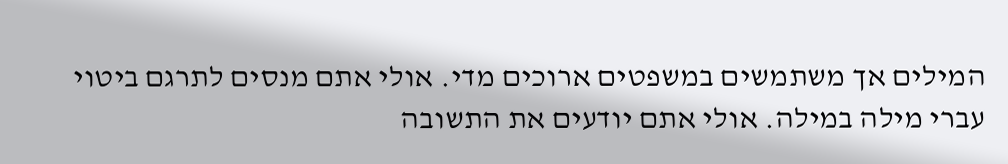המילים אך משתמשים במשפטים ארוכים מדי. אולי אתם מנסים לתרגם ביטוי עברי מילה במילה. אולי אתם יודעים את התשובה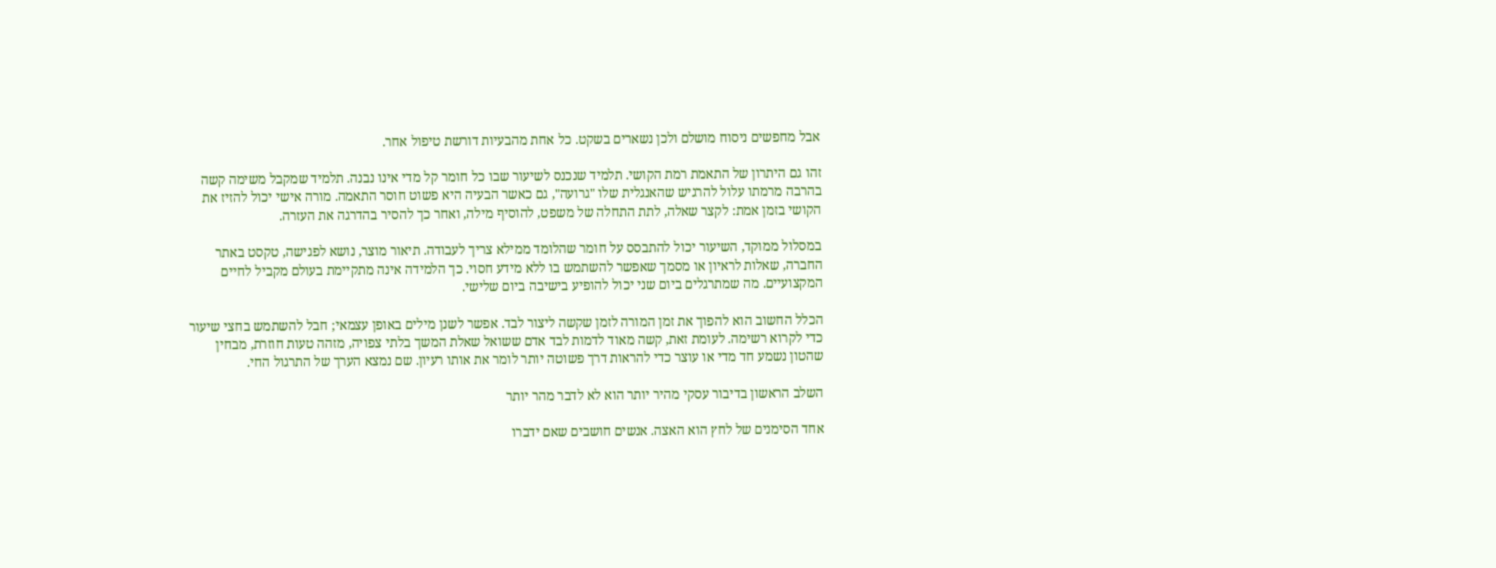אבל מחפשים ניסוח מושלם ולכן נשארים בשקט. כל אחת מהבעיות דורשת טיפול אחר.

זהו גם היתרון של התאמת רמת הקושי. תלמיד שנכנס לשיעור שבו כל חומר קל מדי אינו נבנה. תלמיד שמקבל משימה קשה בהרבה מרמתו עלול להרגיש שהאנגלית שלו "גרועה", גם כאשר הבעיה היא פשוט חוסר התאמה. מורה אישי יכול להזיז את הקושי בזמן אמת: לקצר שאלה, לתת התחלה של משפט, להוסיף מילה, ואחר כך להסיר בהדרגה את העזרה.

במסלול ממוקד, השיעור יכול להתבסס על חומר שהלומד ממילא צריך לעבודה. תיאור מוצר, נושא לפגישה, טקסט באתר החברה, שאלות לראיון או מסמך שאפשר להשתמש בו ללא מידע חסוי. כך הלמידה אינה מתקיימת בעולם מקביל לחיים המקצועיים. מה שמתרגלים ביום שני יכול להופיע בישיבה ביום שלישי.

הכלל החשוב הוא להפוך את זמן המורה לזמן שקשה ליצור לבד. אפשר לשנן מילים באופן עצמאי; חבל להשתמש בחצי שיעור כדי לקרוא רשימה. לעומת זאת, קשה מאוד לדמות לבד אדם ששואל שאלת המשך בלתי צפויה, מזהה טעות חוזרת, מבחין שהטון נשמע חד מדי או עוצר כדי להראות דרך פשוטה יותר לומר את אותו רעיון. שם נמצא הערך של התרגול החי.

השלב הראשון בדיבור עסקי מהיר יותר הוא לא לדבר מהר יותר

אחד הסימנים של לחץ הוא האצה. אנשים חושבים שאם ידברו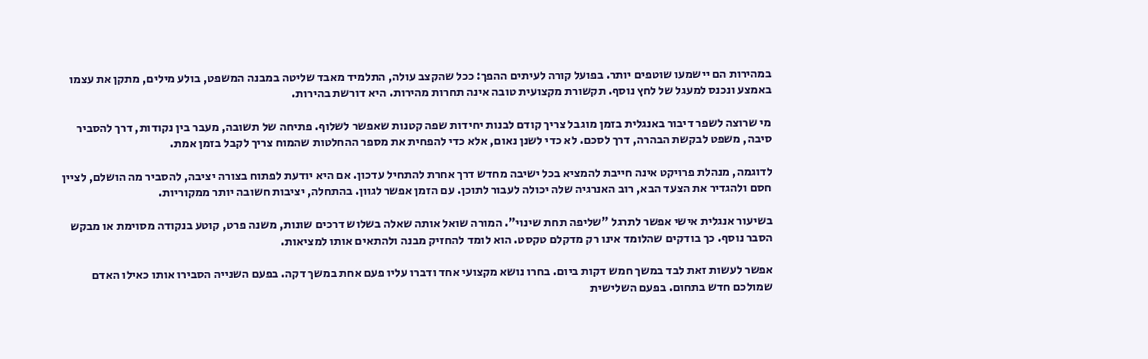במהירות הם יישמעו שוטפים יותר. בפועל קורה לעיתים ההפך: ככל שהקצב עולה, התלמיד מאבד שליטה במבנה המשפט, בולע מילים, מתקן את עצמו באמצע ונכנס למעגל של לחץ נוסף. תקשורת מקצועית טובה אינה תחרות מהירות. היא דורשת בהירות.

מי שרוצה לשפר דיבור באנגלית בזמן מוגבל צריך קודם לבנות יחידות שפה קטנות שאפשר לשלוף. פתיחה של תשובה, מעבר בין נקודות, דרך להסביר סיבה, משפט לבקשת הבהרה, דרך לסכם. לא כדי לשנן נאום, אלא כדי להפחית את מספר ההחלטות שהמוח צריך לקבל בזמן אמת.

לדוגמה, מנהלת פרויקט אינה חייבת להמציא בכל ישיבה מחדש דרך אחרת להתחיל עדכון. אם היא יודעת לפתוח בצורה יציבה, להסביר מה הושלם, לציין חסם ולהגדיר את הצעד הבא, רוב האנרגיה שלה יכולה לעבור לתוכן. עם הזמן אפשר לגוון. בהתחלה, יציבות חשובה יותר ממקוריות.

בשיעור אנגלית אישי אפשר לתרגל "שליפה תחת שינוי". המורה שואל אותה שאלה בשלוש דרכים שונות, משנה פרט, קוטע בנקודה מסוימת או מבקש הסבר נוסף. כך בודקים שהלומד אינו רק מדקלם טקסט. הוא לומד להחזיק מבנה ולהתאים אותו למציאות.

אפשר לעשות זאת לבד במשך חמש דקות ביום. בחרו נושא מקצועי אחד ודברו עליו פעם אחת במשך דקה. בפעם השנייה הסבירו אותו כאילו האדם שמולכם חדש בתחום. בפעם השלישית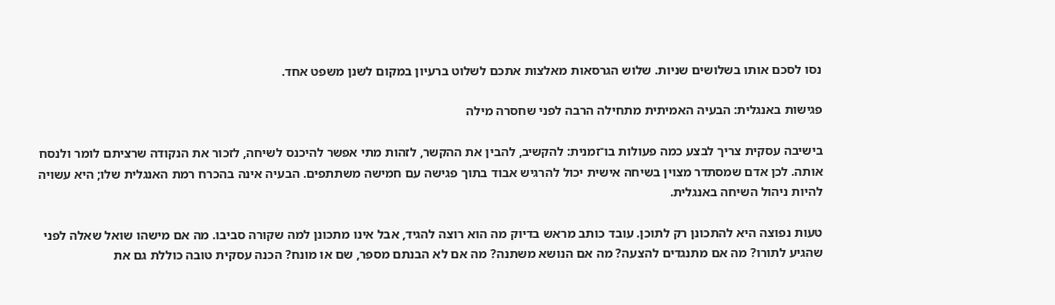נסו לסכם אותו בשלושים שניות. שלוש הגרסאות מאלצות אתכם לשלוט ברעיון במקום לשנן משפט אחד.

פגישות באנגלית: הבעיה האמיתית מתחילה הרבה לפני שחסרה מילה

בישיבה עסקית צריך לבצע כמה פעולות בו־זמנית: להקשיב, להבין את ההקשר, לזהות מתי אפשר להיכנס לשיחה, לזכור את הנקודה שרציתם לומר ולנסח אותה. לכן אדם שמסתדר מצוין בשיחה אישית יכול להרגיש אבוד בתוך פגישה עם חמישה משתתפים. הבעיה אינה בהכרח רמת האנגלית שלו; היא עשויה להיות ניהול השיחה באנגלית.

טעות נפוצה היא להתכונן רק לתוכן. עובד כותב מראש בדיוק מה הוא רוצה להגיד, אבל אינו מתכונן למה שקורה סביבו. מה אם מישהו שואל שאלה לפני שהגיע לתורו? מה אם מתנגדים להצעה? מה אם הנושא משתנה? מה אם לא הבנתם מספר, שם או מונח? הכנה עסקית טובה כוללת גם את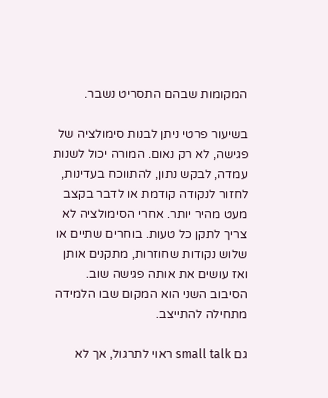המקומות שבהם התסריט נשבר.

בשיעור פרטי ניתן לבנות סימולציה של פגישה, לא רק נאום. המורה יכול לשנות עמדה, לבקש נתון, להתווכח בעדינות, לחזור לנקודה קודמת או לדבר בקצב מעט מהיר יותר. אחרי הסימולציה לא צריך לתקן כל טעות. בוחרים שתיים או שלוש נקודות שחוזרות, מתקנים אותן ואז עושים את אותה פגישה שוב. הסיבוב השני הוא המקום שבו הלמידה מתחילה להתייצב.

גם small talk ראוי לתרגול, אך לא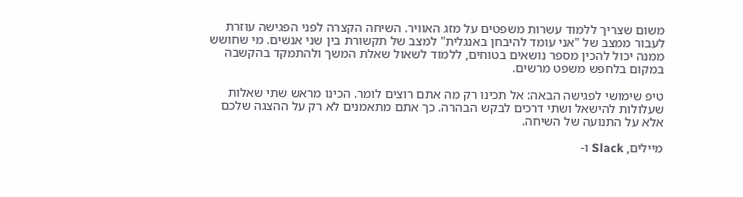משום שצריך ללמוד עשרות משפטים על מזג האוויר. השיחה הקצרה לפני הפגישה עוזרת לעבור ממצב של "אני עומד להיבחן באנגלית" למצב של תקשורת בין שני אנשים. מי שחושש ממנה יכול להכין מספר נושאים בטוחים, ללמוד לשאול שאלת המשך ולהתמקד בהקשבה במקום בלחפש משפט מרשים.

טיפ שימושי לפגישה הבאה: אל תכינו רק מה אתם רוצים לומר. הכינו מראש שתי שאלות שעלולות להישאל ושתי דרכים לבקש הבהרה. כך אתם מתאמנים לא רק על ההצגה שלכם אלא על התנועה של השיחה.

מיילים, Slack ו-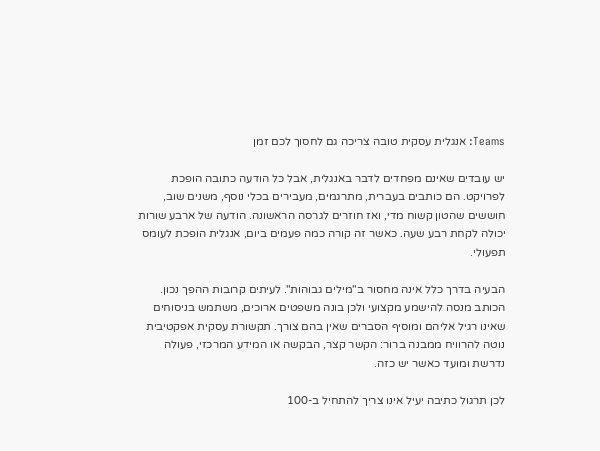Teams: אנגלית עסקית טובה צריכה גם לחסוך לכם זמן

יש עובדים שאינם מפחדים לדבר באנגלית, אבל כל הודעה כתובה הופכת לפרויקט. הם כותבים בעברית, מתרגמים, מעבירים בכלי נוסף, משנים שוב, חוששים שהטון קשוח מדי, ואז חוזרים לגרסה הראשונה. הודעה של ארבע שורות יכולה לקחת רבע שעה. כאשר זה קורה כמה פעמים ביום, אנגלית הופכת לעומס תפעולי.

הבעיה בדרך כלל אינה מחסור ב"מילים גבוהות". לעיתים קרובות ההפך נכון. הכותב מנסה להישמע מקצועי ולכן בונה משפטים ארוכים, משתמש בניסוחים שאינו רגיל אליהם ומוסיף הסברים שאין בהם צורך. תקשורת עסקית אפקטיבית נוטה להרוויח ממבנה ברור: הקשר קצר, הבקשה או המידע המרכזי, פעולה נדרשת ומועד כאשר יש כזה.

לכן תרגול כתיבה יעיל אינו צריך להתחיל ב-100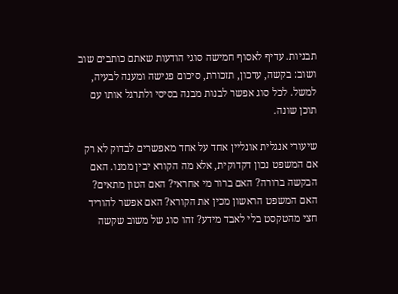תבניות. עדיף לאסוף חמישה סוגי הודעות שאתם כותבים שוב ושוב: בקשה, עדכון, תזכורת, סיכום פגישה ומענה לבעיה, למשל. לכל סוג אפשר לבנות מבנה בסיסי ולתרגל אותו עם תוכן שונה.

שיעורי אנגלית אונליין אחד על אחד מאפשרים לבדוק לא רק אם המשפט נכון דקדוקית, אלא מה הקורא יבין ממנו. האם הבקשה ברורה? האם ברור מי אחראי? האם הטון מתאים? האם המשפט הראשון מכין את הקורא? האם אפשר להוריד חצי מהטקסט בלי לאבד מידע? זהו סוג של משוב שקשה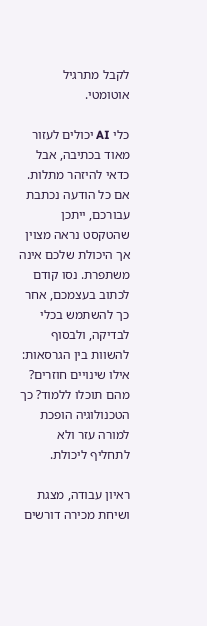לקבל מתרגיל אוטומטי.

כלי AI יכולים לעזור מאוד בכתיבה, אבל כדאי להיזהר מתלות. אם כל הודעה נכתבת עבורכם, ייתכן שהטקסט נראה מצוין אך היכולת שלכם אינה משתפרת. נסו קודם לכתוב בעצמכם, אחר כך להשתמש בכלי לבדיקה, ולבסוף להשוות בין הגרסאות: אילו שינויים חוזרים? מהם תוכלו ללמוד? כך הטכנולוגיה הופכת למורה עזר ולא לתחליף ליכולת.

ראיון עבודה, מצגת ושיחת מכירה דורשים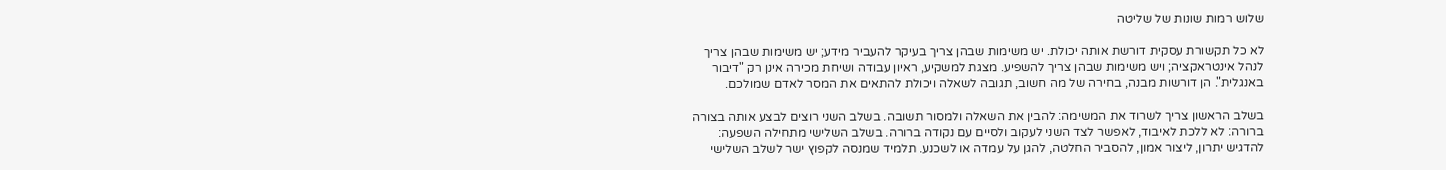שלוש רמות שונות של שליטה

לא כל תקשורת עסקית דורשת אותה יכולת. יש משימות שבהן צריך בעיקר להעביר מידע; יש משימות שבהן צריך לנהל אינטראקציה; ויש משימות שבהן צריך להשפיע. מצגת למשקיע, ראיון עבודה ושיחת מכירה אינן רק "דיבור באנגלית". הן דורשות מבנה, בחירה של מה חשוב, תגובה לשאלה ויכולת להתאים את המסר לאדם שמולכם.

בשלב הראשון צריך לשרוד את המשימה: להבין את השאלה ולמסור תשובה. בשלב השני רוצים לבצע אותה בצורה ברורה: לא ללכת לאיבוד, לאפשר לצד השני לעקוב ולסיים עם נקודה ברורה. בשלב השלישי מתחילה השפעה: להדגיש יתרון, ליצור אמון, להסביר החלטה, להגן על עמדה או לשכנע. תלמיד שמנסה לקפוץ ישר לשלב השלישי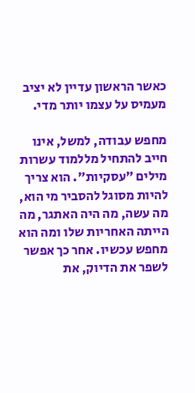כאשר הראשון עדיין לא יציב מעמיס על עצמו יותר מדי.

מחפש עבודה, למשל, אינו חייב להתחיל מללמוד עשרות מילים "עסקיות". הוא צריך להיות מסוגל להסביר מי הוא, מה עשה, מה היה האתגר, מה הייתה האחריות שלו ומה הוא מחפש עכשיו. אחר כך אפשר לשפר את הדיוק, את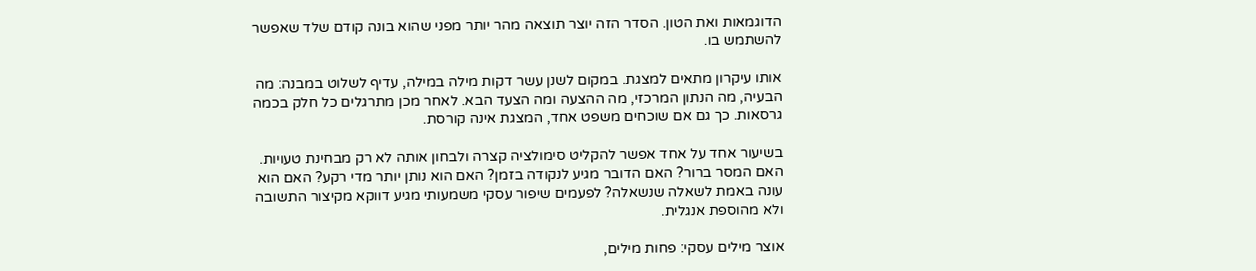הדוגמאות ואת הטון. הסדר הזה יוצר תוצאה מהר יותר מפני שהוא בונה קודם שלד שאפשר להשתמש בו.

אותו עיקרון מתאים למצגת. במקום לשנן עשר דקות מילה במילה, עדיף לשלוט במבנה: מה הבעיה, מה הנתון המרכזי, מה ההצעה ומה הצעד הבא. לאחר מכן מתרגלים כל חלק בכמה גרסאות. כך גם אם שוכחים משפט אחד, המצגת אינה קורסת.

בשיעור אחד על אחד אפשר להקליט סימולציה קצרה ולבחון אותה לא רק מבחינת טעויות. האם המסר ברור? האם הדובר מגיע לנקודה בזמן? האם הוא נותן יותר מדי רקע? האם הוא עונה באמת לשאלה שנשאלה? לפעמים שיפור עסקי משמעותי מגיע דווקא מקיצור התשובה ולא מהוספת אנגלית.

אוצר מילים עסקי: פחות מילים,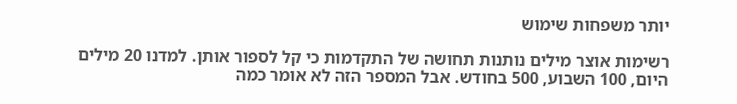יותר משפחות שימוש

רשימות אוצר מילים נותנות תחושה של התקדמות כי קל לספור אותן. למדנו 20 מילים היום, 100 השבוע, 500 בחודש. אבל המספר הזה לא אומר כמה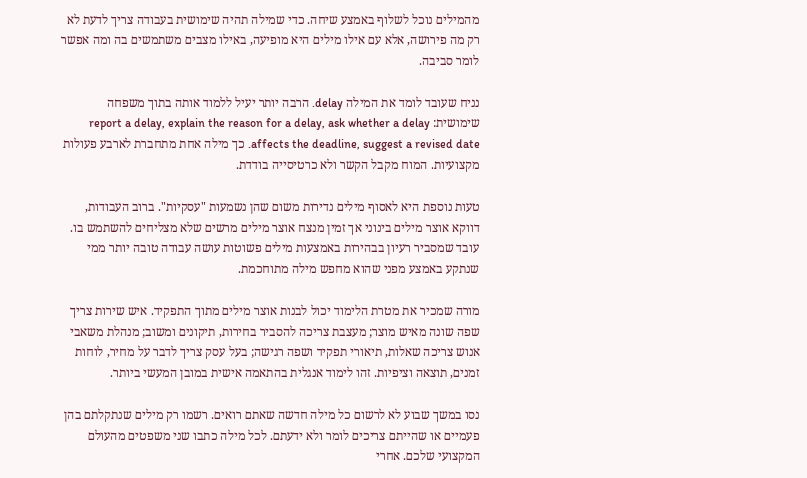מהמילים נוכל לשלוף באמצע שיחה. כדי שמילה תהיה שימושית בעבודה צריך לדעת לא רק מה פירושה, אלא עם אילו מילים היא מופיעה, באילו מצבים משתמשים בה ומה אפשר לומר סביבה.

נניח שעובד לומד את המילה delay. הרבה יותר יעיל ללמוד אותה בתוך משפחה שימושית: report a delay, explain the reason for a delay, ask whether a delay affects the deadline, suggest a revised date. כך מילה אחת מתחברת לארבע פעולות מקצועיות. המוח מקבל הקשר ולא כרטיסייה בודדת.

טעות נוספת היא לאסוף מילים נדירות משום שהן נשמעות "עסקיות". ברוב העבודות, דווקא אוצר מילים בינוני אך זמין מנצח אוצר מילים מרשים שלא מצליחים להשתמש בו. עובד שמסביר רעיון בבהירות באמצעות מילים פשוטות עושה עבודה טובה יותר ממי שנתקע באמצע מפני שהוא מחפש מילה מתוחכמת.

מורה שמכיר את מטרת הלימוד יכול לבנות אוצר מילים מתוך התפקיד. איש שירות צריך שפה שונה מאיש מוצר; מעצבת צריכה להסביר בחירות, תיקונים ומשוב; מנהלת משאבי אנוש צריכה שאלות, תיאורי תפקיד ושפה רגישה; בעל עסק צריך לדבר על מחיר, לוחות זמנים, תוצאה וציפיות. זהו לימוד אנגלית בהתאמה אישית במובן המעשי ביותר.

נסו במשך שבוע לא לרשום כל מילה חדשה שאתם רואים. רשמו רק מילים שנתקלתם בהן פעמיים או שהייתם צריכים לומר ולא ידעתם. לכל מילה כתבו שני משפטים מהעולם המקצועי שלכם. אחרי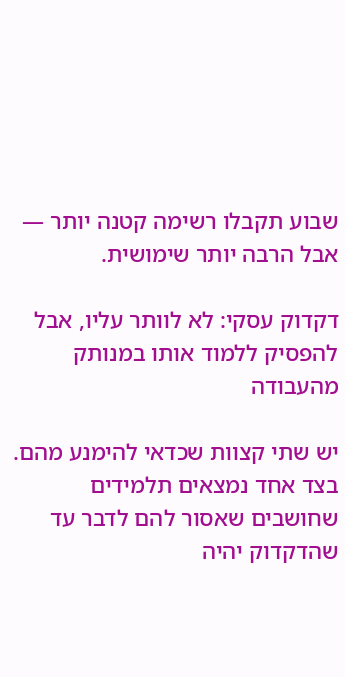שבוע תקבלו רשימה קטנה יותר — אבל הרבה יותר שימושית.

דקדוק עסקי: לא לוותר עליו, אבל להפסיק ללמוד אותו במנותק מהעבודה

יש שתי קצוות שכדאי להימנע מהם. בצד אחד נמצאים תלמידים שחושבים שאסור להם לדבר עד שהדקדוק יהיה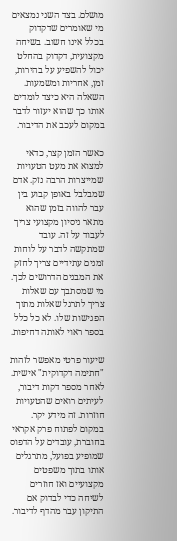מושלם. בצד השני נמצאים מי שאומרים שדקדוק בכלל אינו חשוב. בשיחה מקצועית, דקדוק בהחלט יכול להשפיע על בהירות, זמן, אחריות ומשמעות. השאלה היא כיצד לומדים אותו כך שהוא יעזור לדבר במקום לעכב את הדיבור.

כאשר הזמן קצר, כדאי למצוא את מעט הטעויות שמייצרות הרבה נזק. אדם שמבלבל באופן קבוע בין עבר להווה בזמן שהוא מתאר ניסיון מקצועי צריך לעבוד על זה. עובד שמתקשה לדבר על לוחות זמנים עתידיים צריך לחזק את המבנים הדרושים לכך. מי שמסתבך עם שאלות צריך לתרגל שאלות מתוך הפגישות שלו. לא כל כלל בספר ראוי לאותה דחיפות.

שיעור פרטי מאפשר לזהות "חתימה דקדוקית" אישית. לאחר מספר דקות דיבור, לעיתים רואים שהטעויות חוזרות. זה מידע יקר. במקום לפתוח פרק אקראי בחוברת, עובדים על הדפוס שמופיע בפועל, מתרגלים אותו בתוך משפטים מקצועיים ואז חוזרים לשיחה כדי לבדוק אם התיקון עבר מהדף לדיבור.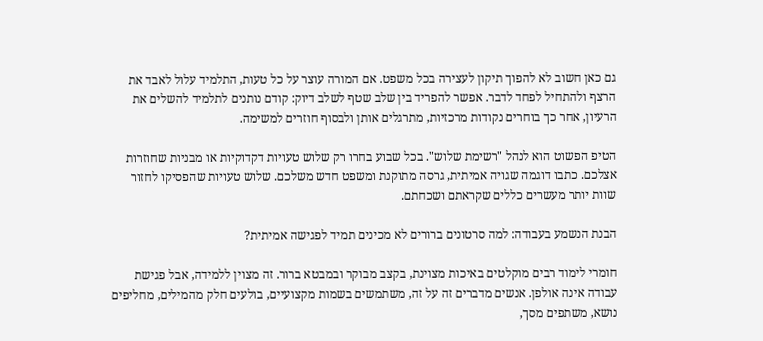גם כאן חשוב לא להפוך תיקון לעצירה בכל משפט. אם המורה עוצר על כל טעות, התלמיד עלול לאבד את הרצף ולהתחיל לפחד לדבר. אפשר להפריד בין שלב שטף לשלב דיוק: קודם נותנים לתלמיד להשלים את הרעיון, אחר כך בוחרים נקודות מרכזיות, מתרגלים אותן ולבסוף חוזרים למשימה.

הטיפ הפשוט הוא לנהל "רשימת שלוש". בכל שבוע בחרו רק שלוש טעויות דקדוקיות או מבניות שחוזרות אצלכם. כתבו דוגמה שגויה אמיתית, גרסה מתוקנת ומשפט חדש משלכם. שלוש טעויות שהפסיקו לחזור שוות יותר מעשרים כללים שקראתם ושכחתם.

הבנת הנשמע בעבודה: למה סרטונים ברורים לא מכינים תמיד לפגישה אמיתית?

חומרי לימוד רבים מוקלטים באיכות מצוינת, בקצב מבוקר ובמבטא ברור. זה מצוין ללמידה, אבל פגישת עבודה אינה אולפן. אנשים מדברים זה על זה, משתמשים בשמות מקצועיים, בולעים חלק מהמילים, מחליפים נושא, משתפים מסך,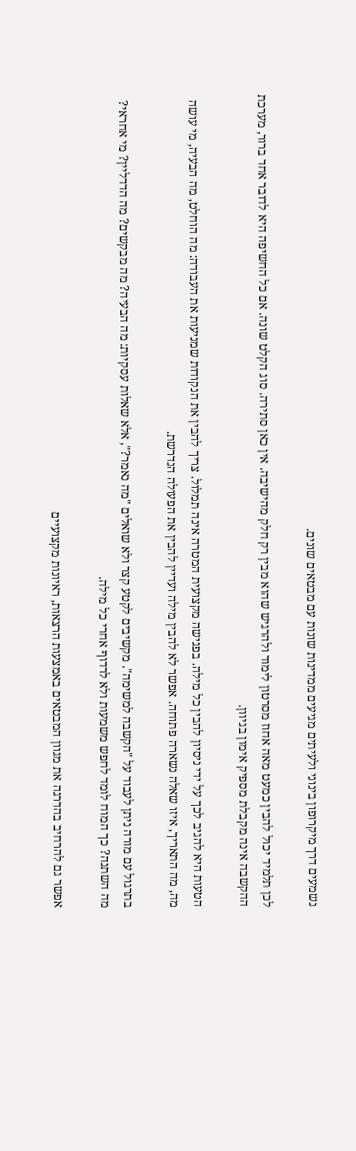נשמעים דרך מיקרופון בינוני ולעיתים מגיעים ממדינות שונות עם מבטאים שונים.

לכן תלמיד יכול להבין כמעט מאה אחוז מסרטון לימוד ולהרגיש שהוא מבין רק חלק מהישיבה. אין כאן סתירה. סוג הקלט שונה. אם כל החשיפה היא לדובר אחד ברור, מערכת ההקשבה אינה מקבלת מספיק אימון בגיוון.

הטעות היא להגיב לכך על ידי ניסיון להבין כל מילה. בפגישה מקצועית המטרה אינה תמלול. צריך להבין את הנקודות שמניעות את העבודה: מה הוחלט, מה הבעיה, מי עושה מה, מה התאריך, איזו שאלה נשארה פתוחה. אפשר לא להבין מילה ועדיין להבין את הפעולה הנדרשת.

בתרגול עם מורה ניתן לעבוד על "הקשבה למשימה". מקשיבים לקטע קצר ולא שואלים "מה נאמר?", אלא שאלות עסקיות: מה הבעיה? מה מבקשים? מה הדדליין? מי אחראי? מה השתנה? כך המוח לומד לחפש משמעות ולא לרדוף אחרי כל מילה.

אפשר גם להרחיב בהדרגה את מגוון המבטאים באמצעות הרצאות, ראיונות מקצועיים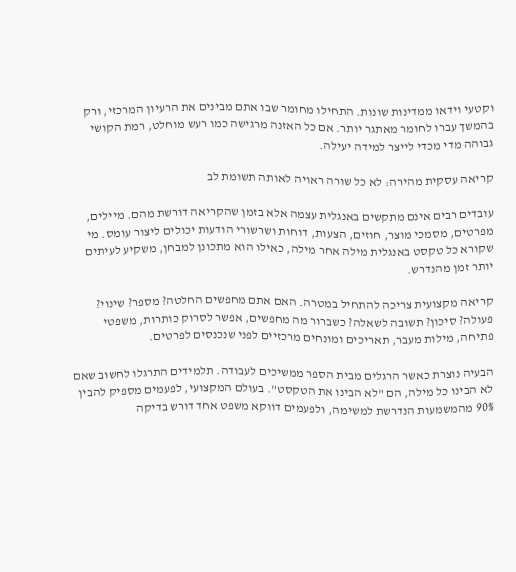וקטעי וידאו ממדינות שונות. התחילו מחומר שבו אתם מבינים את הרעיון המרכזי, ורק בהמשך עברו לחומר מאתגר יותר. אם כל האזנה מרגישה כמו רעש מוחלט, רמת הקושי גבוהה מדי מכדי לייצר למידה יעילה.

קריאה עסקית מהירה: לא כל שורה ראויה לאותה תשומת לב

עובדים רבים אינם מתקשים באנגלית עצמה אלא בזמן שהקריאה דורשת מהם. מיילים, מפרטים, מסמכי מוצר, חוזים, הצעות, דוחות ושרשורי הודעות יכולים ליצור עומס. מי שקורא כל טקסט באנגלית מילה אחר מילה, כאילו הוא מתכונן למבחן, משקיע לעיתים יותר זמן מהנדרש.

קריאה מקצועית צריכה להתחיל במטרה. האם אתם מחפשים החלטה? מספר? שינוי? פעולה? סיכון? תשובה לשאלה? כשברור מה מחפשים, אפשר לסרוק כותרות, משפטי פתיחה, מילות מעבר, תאריכים ומונחים מרכזיים לפני שנכנסים לפרטים.

הבעיה נוצרת כאשר הרגלים מבית הספר ממשיכים לעבודה. תלמידים התרגלו לחשוב שאם לא הבינו כל מילה, הם "לא הבינו את הטקסט". בעולם המקצועי, לפעמים מספיק להבין 90% מהמשמעות הנדרשת למשימה, ולפעמים דווקא משפט אחד דורש בדיקה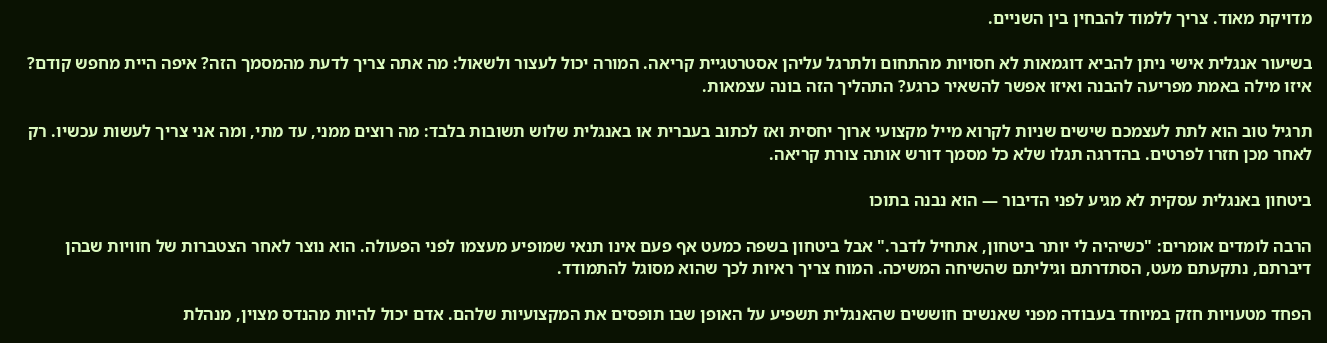מדויקת מאוד. צריך ללמוד להבחין בין השניים.

בשיעור אנגלית אישי ניתן להביא דוגמאות לא חסויות מהתחום ולתרגל עליהן אסטרטגיית קריאה. המורה יכול לעצור ולשאול: מה אתה צריך לדעת מהמסמך הזה? איפה היית מחפש קודם? איזו מילה באמת מפריעה להבנה ואיזו אפשר להשאיר כרגע? התהליך הזה בונה עצמאות.

תרגיל טוב הוא לתת לעצמכם שישים שניות לקרוא מייל מקצועי ארוך יחסית ואז לכתוב בעברית או באנגלית שלוש תשובות בלבד: מה רוצים ממני, עד מתי, ומה אני צריך לעשות עכשיו. רק לאחר מכן חזרו לפרטים. בהדרגה תגלו שלא כל מסמך דורש אותה צורת קריאה.

ביטחון באנגלית עסקית לא מגיע לפני הדיבור — הוא נבנה בתוכו

הרבה לומדים אומרים: "כשיהיה לי יותר ביטחון, אתחיל לדבר." אבל ביטחון בשפה כמעט אף פעם אינו תנאי שמופיע מעצמו לפני הפעולה. הוא נוצר לאחר הצטברות של חוויות שבהן דיברתם, נתקעתם מעט, הסתדרתם וגיליתם שהשיחה המשיכה. המוח צריך ראיות לכך שהוא מסוגל להתמודד.

הפחד מטעויות חזק במיוחד בעבודה מפני שאנשים חוששים שהאנגלית תשפיע על האופן שבו תופסים את המקצועיות שלהם. אדם יכול להיות מהנדס מצוין, מנהלת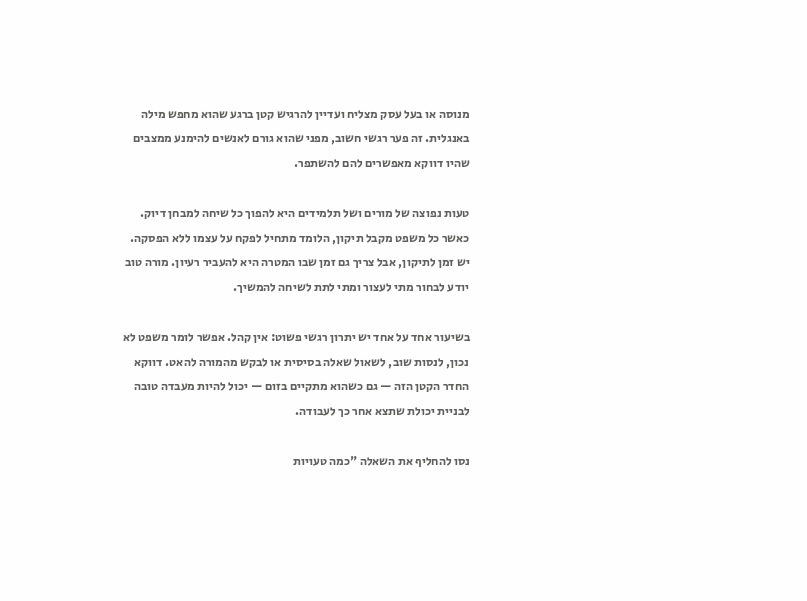מנוסה או בעל עסק מצליח ועדיין להרגיש קטן ברגע שהוא מחפש מילה באנגלית. זה פער רגשי חשוב, מפני שהוא גורם לאנשים להימנע ממצבים שהיו דווקא מאפשרים להם להשתפר.

טעות נפוצה של מורים ושל תלמידים היא להפוך כל שיחה למבחן דיוק. כאשר כל משפט מקבל תיקון, הלומד מתחיל לפקח על עצמו ללא הפסקה. יש זמן לתיקון, אבל צריך גם זמן שבו המטרה היא להעביר רעיון. מורה טוב יודע לבחור מתי לעצור ומתי לתת לשיחה להמשיך.

בשיעור אחד על אחד יש יתרון רגשי פשוט: אין קהל. אפשר לומר משפט לא נכון, לנסות שוב, לשאול שאלה בסיסית או לבקש מהמורה להאט. דווקא החדר הקטן הזה — גם כשהוא מתקיים בזום — יכול להיות מעבדה טובה לבניית יכולת שתצא אחר כך לעבודה.

נסו להחליף את השאלה "כמה טעויות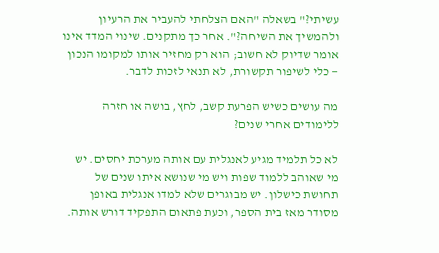עשיתי?" בשאלה "האם הצלחתי להעביר את הרעיון ולהמשיך את השיחה?". אחר כך מתקנים. שינוי המדד אינו אומר שדיוק לא חשוב; הוא רק מחזיר אותו למקומו הנכון — כלי לשיפור תקשורת, לא תנאי לזכות לדבר.

מה עושים כשיש הפרעת קשב, לחץ, בושה או חזרה ללימודים אחרי שנים?

לא כל תלמיד מגיע לאנגלית עם אותה מערכת יחסים. יש מי שאוהב ללמוד שפות ויש מי שנושא איתו שנים של תחושת כישלון. יש מבוגרים שלא למדו אנגלית באופן מסודר מאז בית הספר, וכעת פתאום התפקיד דורש אותה.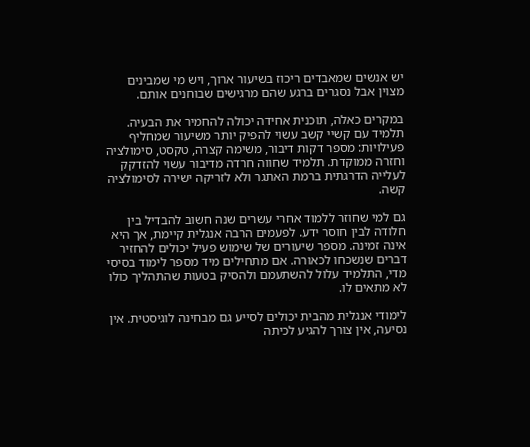יש אנשים שמאבדים ריכוז בשיעור ארוך, ויש מי שמבינים מצוין אבל נסגרים ברגע שהם מרגישים שבוחנים אותם.

במקרים כאלה, תוכנית אחידה יכולה להחמיר את הבעיה. תלמיד עם קשיי קשב עשוי להפיק יותר משיעור שמחליף פעילויות: מספר דקות דיבור, משימה קצרה, טקסט, סימולציה וחזרה ממוקדת. תלמיד שחווה חרדה מדיבור עשוי להזדקק לעלייה הדרגתית ברמת האתגר ולא לזריקה ישירה לסימולציה קשה.

גם למי שחוזר ללמוד אחרי עשרים שנה חשוב להבדיל בין חלודה לבין חוסר ידע. לפעמים הרבה אנגלית קיימת, אך היא אינה זמינה. מספר שיעורים של שימוש פעיל יכולים להחזיר דברים שנשכחו לכאורה. אם מתחילים מיד מספר לימוד בסיסי מדי, התלמיד עלול להשתעמם ולהסיק בטעות שהתהליך כולו לא מתאים לו.

לימודי אנגלית מהבית יכולים לסייע גם מבחינה לוגיסטית. אין נסיעה, אין צורך להגיע לכיתה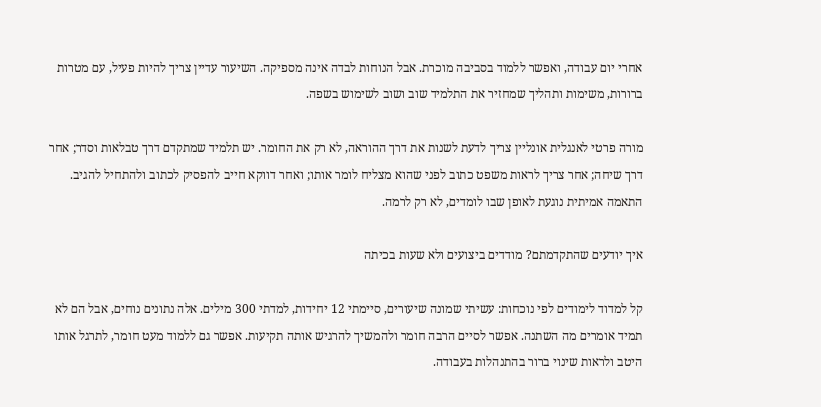אחרי יום עבודה, ואפשר ללמוד בסביבה מוכרת. אבל הנוחות לבדה אינה מספיקה. השיעור עדיין צריך להיות פעיל, עם מטרות ברורות, משימות ותהליך שמחזיר את התלמיד שוב ושוב לשימוש בשפה.

מורה פרטי לאנגלית אונליין צריך לדעת לשנות את דרך ההוראה, לא רק את החומר. יש תלמיד שמתקדם דרך טבלאות וסדר; אחר דרך שיחה; אחר צריך לראות משפט כתוב לפני שהוא מצליח לומר אותו; ואחר דווקא חייב להפסיק לכתוב ולהתחיל להגיב. התאמה אמיתית נוגעת לאופן שבו לומדים, לא רק לרמה.

איך יודעים שהתקדמתם? מודדים ביצועים ולא שעות בכיתה

קל למדוד לימודים לפי נוכחות: עשיתי שמונה שיעורים, סיימתי 12 יחידות, למדתי 300 מילים. אלה נתונים נוחים, אבל הם לא תמיד אומרים מה השתנה. אפשר לסיים הרבה חומר ולהמשיך להרגיש אותה תקיעות. אפשר גם ללמוד מעט חומר, לתרגל אותו היטב ולראות שינוי ברור בהתנהלות בעבודה.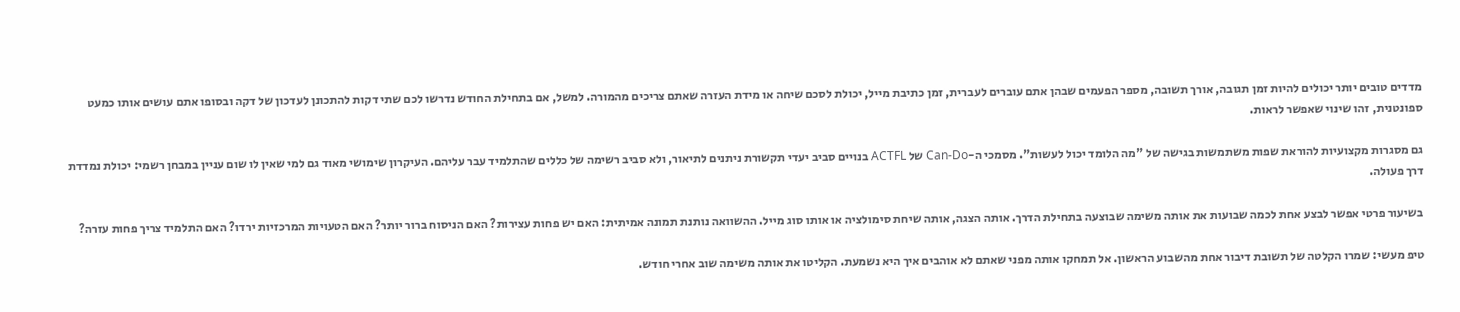מדדים טובים יותר יכולים להיות זמן תגובה, אורך תשובה, מספר הפעמים שבהן אתם עוברים לעברית, זמן כתיבת מייל, יכולת לסכם שיחה או מידת העזרה שאתם צריכים מהמורה. למשל, אם בתחילת החודש נדרשו לכם שתי דקות להתכונן לעדכון של דקה ובסופו אתם עושים אותו כמעט ספונטנית, זהו שינוי שאפשר לראות.

גם מסגרות מקצועיות להוראת שפות משתמשות בגישה של "מה הלומד יכול לעשות". מסמכי ה-Can-Do של ACTFL בנויים סביב יעדי תקשורת ניתנים לתיאור, ולא סביב רשימה של כללים שהתלמיד עבר עליהם. העיקרון שימושי מאוד גם למי שאין לו שום עניין במבחן רשמי: יכולת נמדדת דרך פעולה.

בשיעור פרטי אפשר לבצע אחת לכמה שבועות את אותה משימה שבוצעה בתחילת הדרך. אותה הצגה, אותה שיחת סימולציה או אותו סוג מייל. ההשוואה נותנת תמונה אמיתית: האם יש פחות עצירות? האם הניסוח ברור יותר? האם הטעויות המרכזיות ירדו? האם התלמיד צריך פחות עזרה?

טיפ מעשי: שמרו הקלטה של תשובת דיבור אחת מהשבוע הראשון. אל תמחקו אותה מפני שאתם לא אוהבים איך היא נשמעת. הקליטו את אותה משימה שוב אחרי חודש.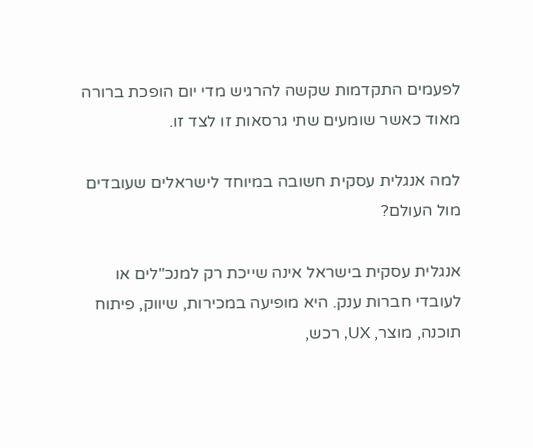לפעמים התקדמות שקשה להרגיש מדי יום הופכת ברורה מאוד כאשר שומעים שתי גרסאות זו לצד זו.

למה אנגלית עסקית חשובה במיוחד לישראלים שעובדים מול העולם?

אנגלית עסקית בישראל אינה שייכת רק למנכ"לים או לעובדי חברות ענק. היא מופיעה במכירות, שיווק, פיתוח תוכנה, מוצר, UX, רכש,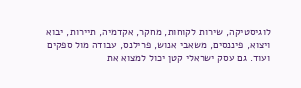לוגיסטיקה, שירות לקוחות, מחקר, אקדמיה, תיירות, יבוא ויצוא, פיננסים, משאבי אנוש, פרילנס, עבודה מול ספקים ועוד. גם עסק ישראלי קטן יכול למצוא את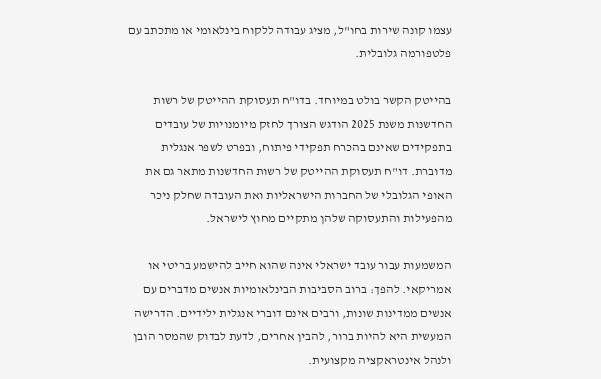עצמו קונה שירות בחו"ל, מציג עבודה ללקוח בינלאומי או מתכתב עם פלטפורמה גלובלית.

בהייטק הקשר בולט במיוחד. בדו"ח תעסוקת ההייטק של רשות החדשנות משנת 2025 הודגש הצורך לחזק מיומנויות של עובדים בתפקידים שאינם בהכרח תפקידי פיתוח, ובפרט לשפר אנגלית מדוברת. דו"ח תעסוקת ההייטק של רשות החדשנות מתאר גם את האופי הגלובלי של החברות הישראליות ואת העובדה שחלק ניכר מהפעילות והתעסוקה שלהן מתקיים מחוץ לישראל.

המשמעות עבור עובד ישראלי אינה שהוא חייב להישמע בריטי או אמריקאי. להפך: ברוב הסביבות הבינלאומיות אנשים מדברים עם אנשים ממדינות שונות, ורבים אינם דוברי אנגלית ילידיים. הדרישה המעשית היא להיות ברור, להבין אחרים, לדעת לבדוק שהמסר הובן ולנהל אינטראקציה מקצועית.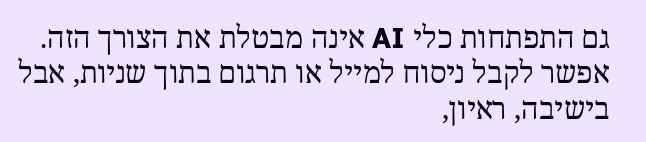גם התפתחות כלי AI אינה מבטלת את הצורך הזה. אפשר לקבל ניסוח למייל או תרגום בתוך שניות, אבל בישיבה, ראיון,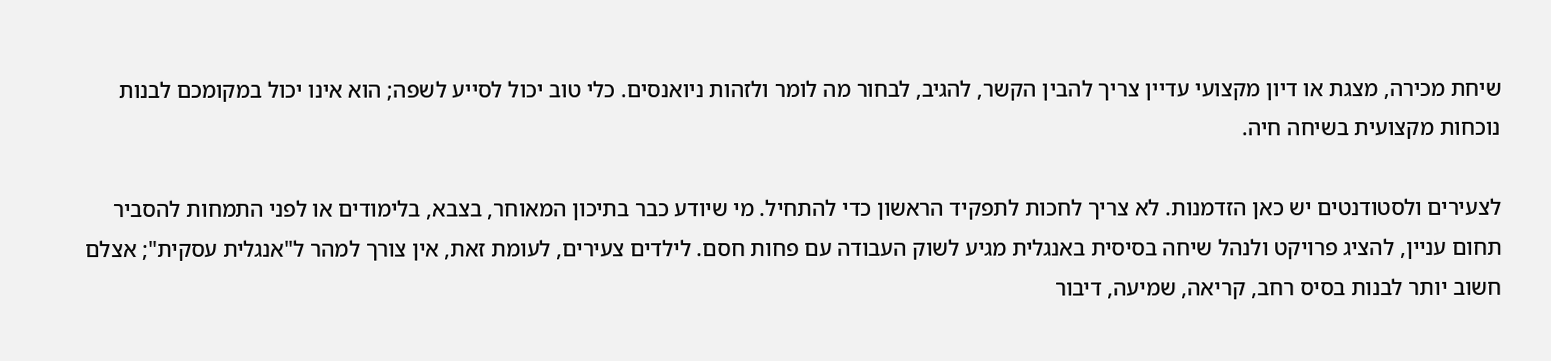שיחת מכירה, מצגת או דיון מקצועי עדיין צריך להבין הקשר, להגיב, לבחור מה לומר ולזהות ניואנסים. כלי טוב יכול לסייע לשפה; הוא אינו יכול במקומכם לבנות נוכחות מקצועית בשיחה חיה.

לצעירים ולסטודנטים יש כאן הזדמנות. לא צריך לחכות לתפקיד הראשון כדי להתחיל. מי שיודע כבר בתיכון המאוחר, בצבא, בלימודים או לפני התמחות להסביר תחום עניין, להציג פרויקט ולנהל שיחה בסיסית באנגלית מגיע לשוק העבודה עם פחות חסם. לילדים צעירים, לעומת זאת, אין צורך למהר ל"אנגלית עסקית"; אצלם חשוב יותר לבנות בסיס רחב, קריאה, שמיעה, דיבור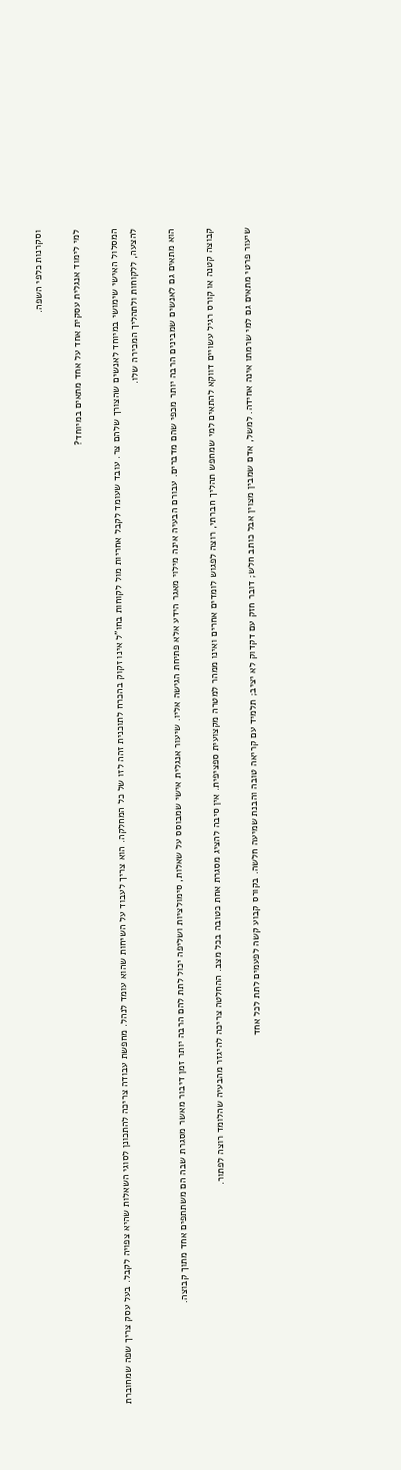וסקרנות כלפי השפה.

למי לימוד אנגלית עסקית אחד על אחד מתאים במיוחד?

המסלול האישי שימושי במיוחד לאנשים שהצורך שלהם צר. עובד שעומד לקבל אחריות מול לקוחות בחו"ל אינו זקוק בהכרח לתוכנית זהה לזו של כל המחלקה. הוא צריך לעבוד על השיחות שהוא עומד לנהל. מחפשת עבודה צריכה להתכונן לסוגי השאלות שהיא צפויה לקבל. בעל עסק צריך שפה שמחוברת להצעה, ללקוחות ולתהליך המכירה שלו.

הוא מתאים גם לאנשים שמבינים הרבה יותר מכפי שהם מדברים. עבורם הבעיה אינה מילוי מאגר הידע אלא פתיחת הגישה אליו. שיעור אנגלית אישי שמבוסס על שאלות, סימולציות ושליפה יכול לתת להם הרבה יותר זמן דיבור מאשר מסגרת שבה הם משתתפים אחד מתוך קבוצה.

קבוצה קטנה או קורס רגיל עשויים דווקא להתאים למי שמחפש תהליך חברתי, רוצה לפגוש לומדים אחרים ואינו ממהר למטרה מקצועית ספציפית. אין סיבה להציג מסגרת אחת כטובה בכל מצב. ההחלטה צריכה להיגזר מהבעיה שהלומד רוצה לפתור.

שיעור פרטי מתאים גם למי שרמתו אינה אחידה. למשל, אדם שמבין מצוין אבל כותב חלש; דובר חזק עם דקדוק לא יציב; תלמיד עם קריאה טובה והבנת שמיעה חלשה. בקורס קבוע קשה לפעמים לתת לכל אחד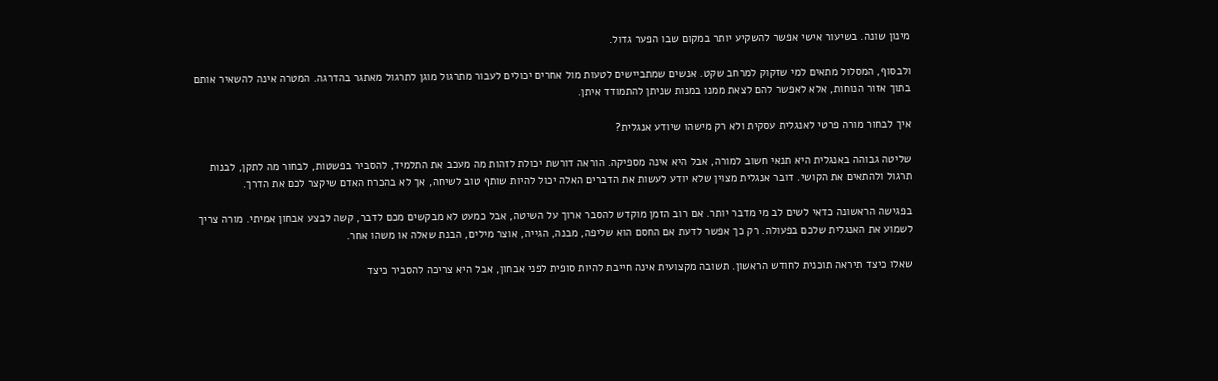מינון שונה. בשיעור אישי אפשר להשקיע יותר במקום שבו הפער גדול.

ולבסוף, המסלול מתאים למי שזקוק למרחב שקט. אנשים שמתביישים לטעות מול אחרים יכולים לעבור מתרגול מוגן לתרגול מאתגר בהדרגה. המטרה אינה להשאיר אותם בתוך אזור הנוחות, אלא לאפשר להם לצאת ממנו במנות שניתן להתמודד איתן.

איך לבחור מורה פרטי לאנגלית עסקית ולא רק מישהו שיודע אנגלית?

שליטה גבוהה באנגלית היא תנאי חשוב למורה, אבל היא אינה מספיקה. הוראה דורשת יכולת לזהות מה מעכב את התלמיד, להסביר בפשטות, לבחור מה לתקן, לבנות תרגול ולהתאים את הקושי. דובר אנגלית מצוין שלא יודע לעשות את הדברים האלה יכול להיות שותף טוב לשיחה, אך לא בהכרח האדם שיקצר לכם את הדרך.

בפגישה הראשונה כדאי לשים לב מי מדבר יותר. אם רוב הזמן מוקדש להסבר ארוך על השיטה, אבל כמעט לא מבקשים מכם לדבר, קשה לבצע אבחון אמיתי. מורה צריך לשמוע את האנגלית שלכם בפעולה. רק כך אפשר לדעת אם החסם הוא שליפה, מבנה, הגייה, אוצר מילים, הבנת שאלה או משהו אחר.

שאלו כיצד תיראה תוכנית לחודש הראשון. תשובה מקצועית אינה חייבת להיות סופית לפני אבחון, אבל היא צריכה להסביר כיצד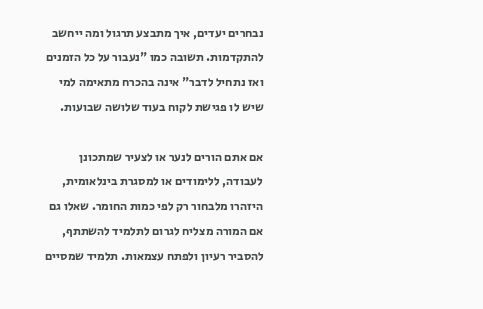נבחרים יעדים, איך מתבצע תרגול ומה ייחשב להתקדמות. תשובה כמו "נעבור על כל הזמנים ואז נתחיל לדבר" אינה בהכרח מתאימה למי שיש לו פגישת לקוח בעוד שלושה שבועות.

אם אתם הורים לנער או לצעיר שמתכונן לעבודה, ללימודים או למסגרת בינלאומית, היזהרו מלבחור רק לפי כמות החומר. שאלו גם אם המורה מצליח לגרום לתלמיד להשתתף, להסביר רעיון ולפתח עצמאות. תלמיד שמסיים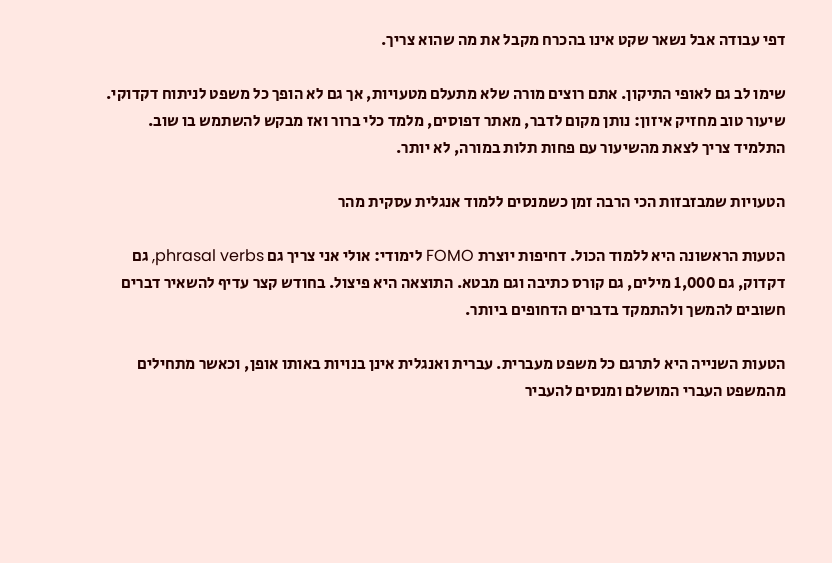דפי עבודה אבל נשאר שקט אינו בהכרח מקבל את מה שהוא צריך.

שימו לב גם לאופי התיקון. אתם רוצים מורה שלא מתעלם מטעויות, אך גם לא הופך כל משפט לניתוח דקדוקי. שיעור טוב מחזיק איזון: נותן מקום לדבר, מאתר דפוסים, מלמד כלי ברור ואז מבקש להשתמש בו שוב. התלמיד צריך לצאת מהשיעור עם פחות תלות במורה, לא יותר.

הטעויות שמבזבזות הכי הרבה זמן כשמנסים ללמוד אנגלית עסקית מהר

הטעות הראשונה היא ללמוד הכול. דחיפות יוצרת FOMO לימודי: אולי אני צריך גם phrasal verbs, גם דקדוק, גם 1,000 מילים, גם קורס כתיבה וגם מבטא. התוצאה היא פיצול. בחודש קצר עדיף להשאיר דברים חשובים להמשך ולהתמקד בדברים הדחופים ביותר.

הטעות השנייה היא לתרגם כל משפט מעברית. עברית ואנגלית אינן בנויות באותו אופן, וכאשר מתחילים מהמשפט העברי המושלם ומנסים להעביר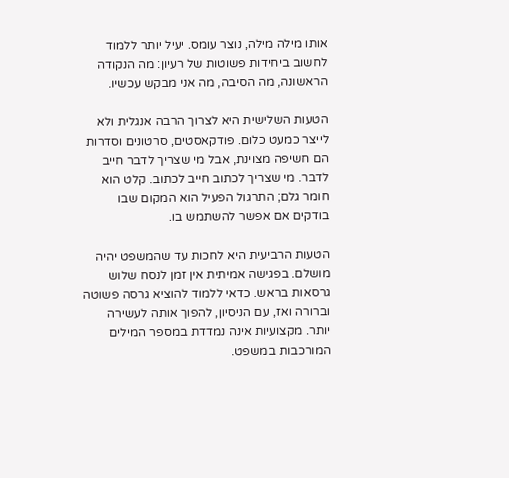אותו מילה מילה, נוצר עומס. יעיל יותר ללמוד לחשוב ביחידות פשוטות של רעיון: מה הנקודה הראשונה, מה הסיבה, מה אני מבקש עכשיו.

הטעות השלישית היא לצרוך הרבה אנגלית ולא לייצר כמעט כלום. פודקאסטים, סרטונים וסדרות הם חשיפה מצוינת, אבל מי שצריך לדבר חייב לדבר. מי שצריך לכתוב חייב לכתוב. קלט הוא חומר גלם; התרגול הפעיל הוא המקום שבו בודקים אם אפשר להשתמש בו.

הטעות הרביעית היא לחכות עד שהמשפט יהיה מושלם. בפגישה אמיתית אין זמן לנסח שלוש גרסאות בראש. כדאי ללמוד להוציא גרסה פשוטה וברורה ואז, עם הניסיון, להפוך אותה לעשירה יותר. מקצועיות אינה נמדדת במספר המילים המורכבות במשפט.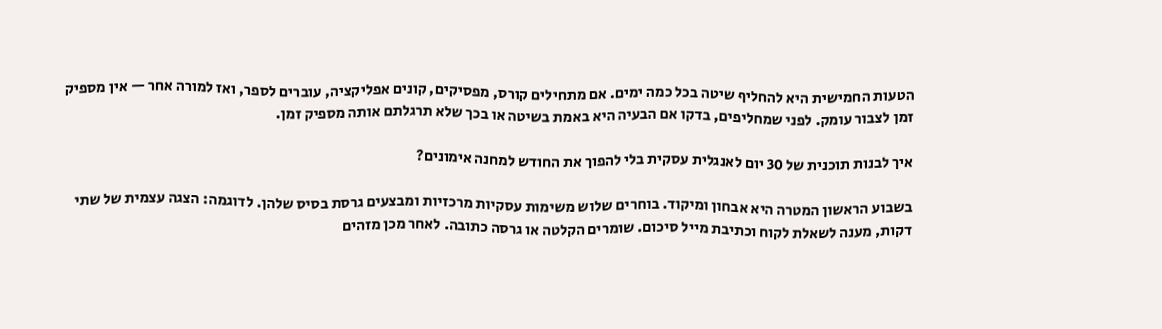הטעות החמישית היא להחליף שיטה בכל כמה ימים. אם מתחילים קורס, מפסיקים, קונים אפליקציה, עוברים לספר, ואז למורה אחר — אין מספיק זמן לצבור עומק. לפני שמחליפים, בדקו אם הבעיה היא באמת בשיטה או בכך שלא תרגלתם אותה מספיק זמן.

איך לבנות תוכנית של 30 יום לאנגלית עסקית בלי להפוך את החודש למחנה אימונים?

בשבוע הראשון המטרה היא אבחון ומיקוד. בוחרים שלוש משימות עסקיות מרכזיות ומבצעים גרסת בסיס שלהן. לדוגמה: הצגה עצמית של שתי דקות, מענה לשאלת לקוח וכתיבת מייל סיכום. שומרים הקלטה או גרסה כתובה. לאחר מכן מזהים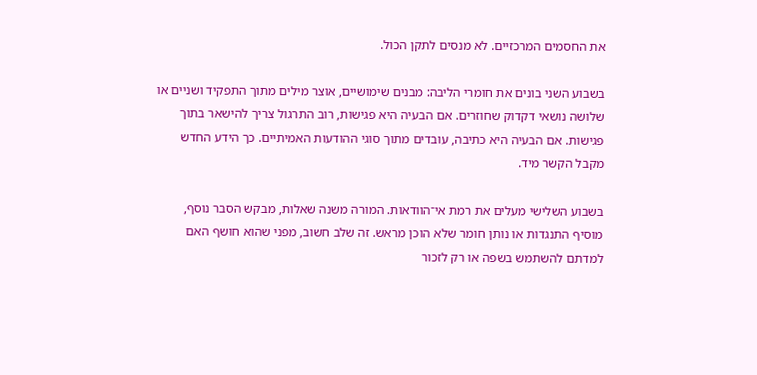את החסמים המרכזיים. לא מנסים לתקן הכול.

בשבוע השני בונים את חומרי הליבה: מבנים שימושיים, אוצר מילים מתוך התפקיד ושניים או שלושה נושאי דקדוק שחוזרים. אם הבעיה היא פגישות, רוב התרגול צריך להישאר בתוך פגישות. אם הבעיה היא כתיבה, עובדים מתוך סוגי ההודעות האמיתיים. כך הידע החדש מקבל הקשר מיד.

בשבוע השלישי מעלים את רמת אי־הוודאות. המורה משנה שאלות, מבקש הסבר נוסף, מוסיף התנגדות או נותן חומר שלא הוכן מראש. זה שלב חשוב, מפני שהוא חושף האם למדתם להשתמש בשפה או רק לזכור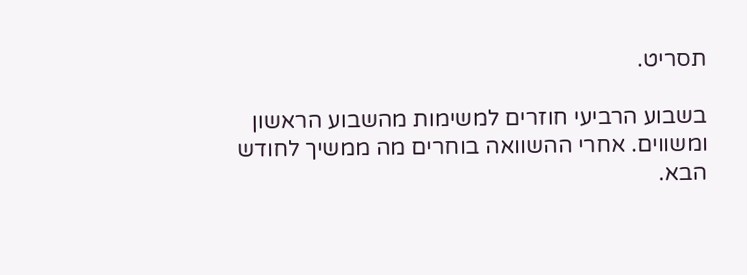תסריט.

בשבוע הרביעי חוזרים למשימות מהשבוע הראשון ומשווים. אחרי ההשוואה בוחרים מה ממשיך לחודש הבא.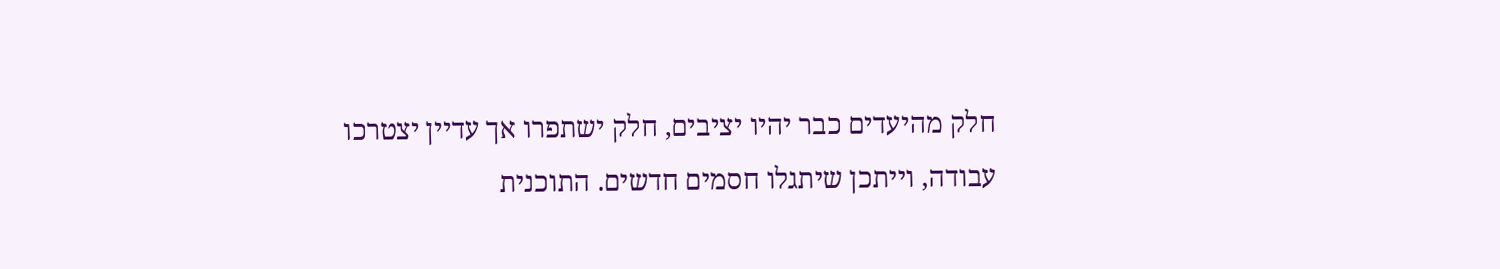חלק מהיעדים כבר יהיו יציבים, חלק ישתפרו אך עדיין יצטרכו עבודה, וייתכן שיתגלו חסמים חדשים. התוכנית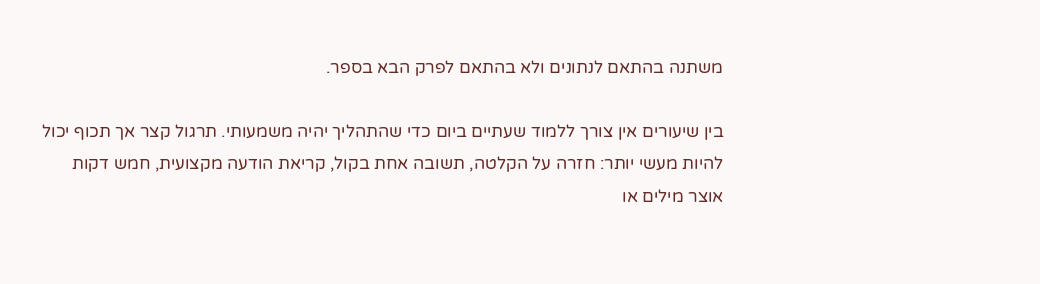משתנה בהתאם לנתונים ולא בהתאם לפרק הבא בספר.

בין שיעורים אין צורך ללמוד שעתיים ביום כדי שהתהליך יהיה משמעותי. תרגול קצר אך תכוף יכול להיות מעשי יותר: חזרה על הקלטה, תשובה אחת בקול, קריאת הודעה מקצועית, חמש דקות אוצר מילים או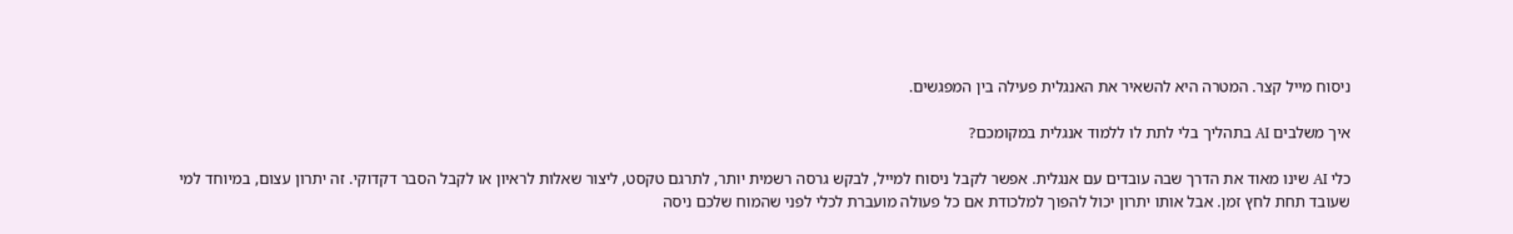ניסוח מייל קצר. המטרה היא להשאיר את האנגלית פעילה בין המפגשים.

איך משלבים AI בתהליך בלי לתת לו ללמוד אנגלית במקומכם?

כלי AI שינו מאוד את הדרך שבה עובדים עם אנגלית. אפשר לקבל ניסוח למייל, לבקש גרסה רשמית יותר, לתרגם טקסט, ליצור שאלות לראיון או לקבל הסבר דקדוקי. זה יתרון עצום, במיוחד למי שעובד תחת לחץ זמן. אבל אותו יתרון יכול להפוך למלכודת אם כל פעולה מועברת לכלי לפני שהמוח שלכם ניסה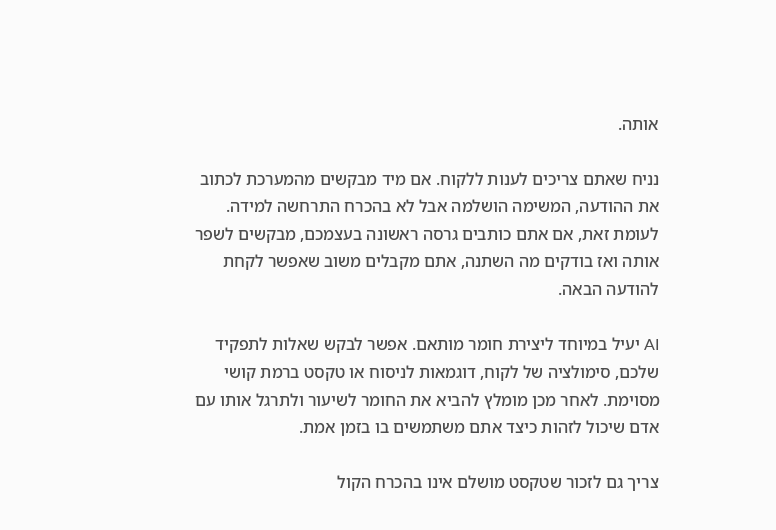אותה.

נניח שאתם צריכים לענות ללקוח. אם מיד מבקשים מהמערכת לכתוב את ההודעה, המשימה הושלמה אבל לא בהכרח התרחשה למידה. לעומת זאת, אם אתם כותבים גרסה ראשונה בעצמכם, מבקשים לשפר אותה ואז בודקים מה השתנה, אתם מקבלים משוב שאפשר לקחת להודעה הבאה.

AI יעיל במיוחד ליצירת חומר מותאם. אפשר לבקש שאלות לתפקיד שלכם, סימולציה של לקוח, דוגמאות לניסוח או טקסט ברמת קושי מסוימת. לאחר מכן מומלץ להביא את החומר לשיעור ולתרגל אותו עם אדם שיכול לזהות כיצד אתם משתמשים בו בזמן אמת.

צריך גם לזכור שטקסט מושלם אינו בהכרח הקול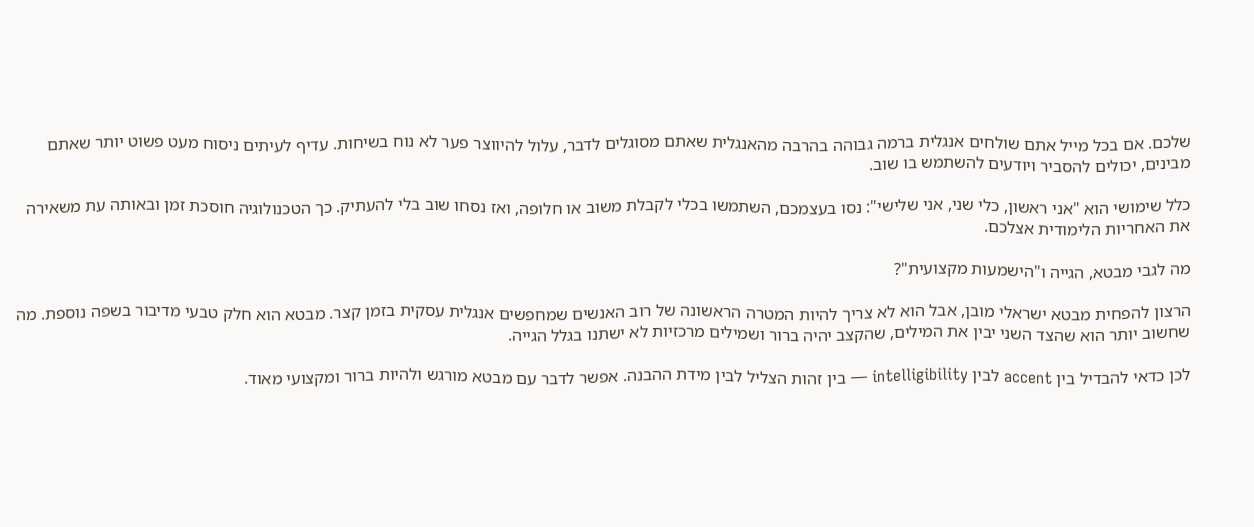שלכם. אם בכל מייל אתם שולחים אנגלית ברמה גבוהה בהרבה מהאנגלית שאתם מסוגלים לדבר, עלול להיווצר פער לא נוח בשיחות. עדיף לעיתים ניסוח מעט פשוט יותר שאתם מבינים, יכולים להסביר ויודעים להשתמש בו שוב.

כלל שימושי הוא "אני ראשון, כלי שני, אני שלישי": נסו בעצמכם, השתמשו בכלי לקבלת משוב או חלופה, ואז נסחו שוב בלי להעתיק. כך הטכנולוגיה חוסכת זמן ובאותה עת משאירה את האחריות הלימודית אצלכם.

מה לגבי מבטא, הגייה ו"הישמעות מקצועית"?

הרצון להפחית מבטא ישראלי מובן, אבל הוא לא צריך להיות המטרה הראשונה של רוב האנשים שמחפשים אנגלית עסקית בזמן קצר. מבטא הוא חלק טבעי מדיבור בשפה נוספת. מה שחשוב יותר הוא שהצד השני יבין את המילים, שהקצב יהיה ברור ושמילים מרכזיות לא ישתנו בגלל הגייה.

לכן כדאי להבדיל בין accent לבין intelligibility — בין זהות הצליל לבין מידת ההבנה. אפשר לדבר עם מבטא מורגש ולהיות ברור ומקצועי מאוד.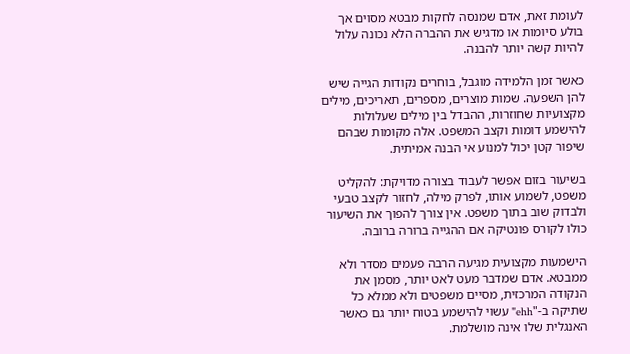לעומת זאת, אדם שמנסה לחקות מבטא מסוים אך בולע סיומות או מדגיש את ההברה הלא נכונה עלול להיות קשה יותר להבנה.

כאשר זמן הלמידה מוגבל, בוחרים נקודות הגייה שיש להן השפעה. שמות מוצרים, מספרים, תאריכים, מילים מקצועיות שחוזרות, ההבדל בין מילים שעלולות להישמע דומות וקצב המשפט. אלה מקומות שבהם שיפור קטן יכול למנוע אי הבנה אמיתית.

בשיעור בזום אפשר לעבוד בצורה מדויקת: להקליט משפט, לשמוע אותו, לפרק מילה, לחזור לקצב טבעי ולבדוק שוב בתוך משפט. אין צורך להפוך את השיעור כולו לקורס פונטיקה אם ההגייה ברורה ברובה.

הישמעות מקצועית מגיעה הרבה פעמים מסדר ולא ממבטא. אדם שמדבר מעט לאט יותר, מסמן את הנקודה המרכזית, מסיים משפטים ולא ממלא כל שתיקה ב-"ehh" עשוי להישמע בטוח יותר גם כאשר האנגלית שלו אינה מושלמת.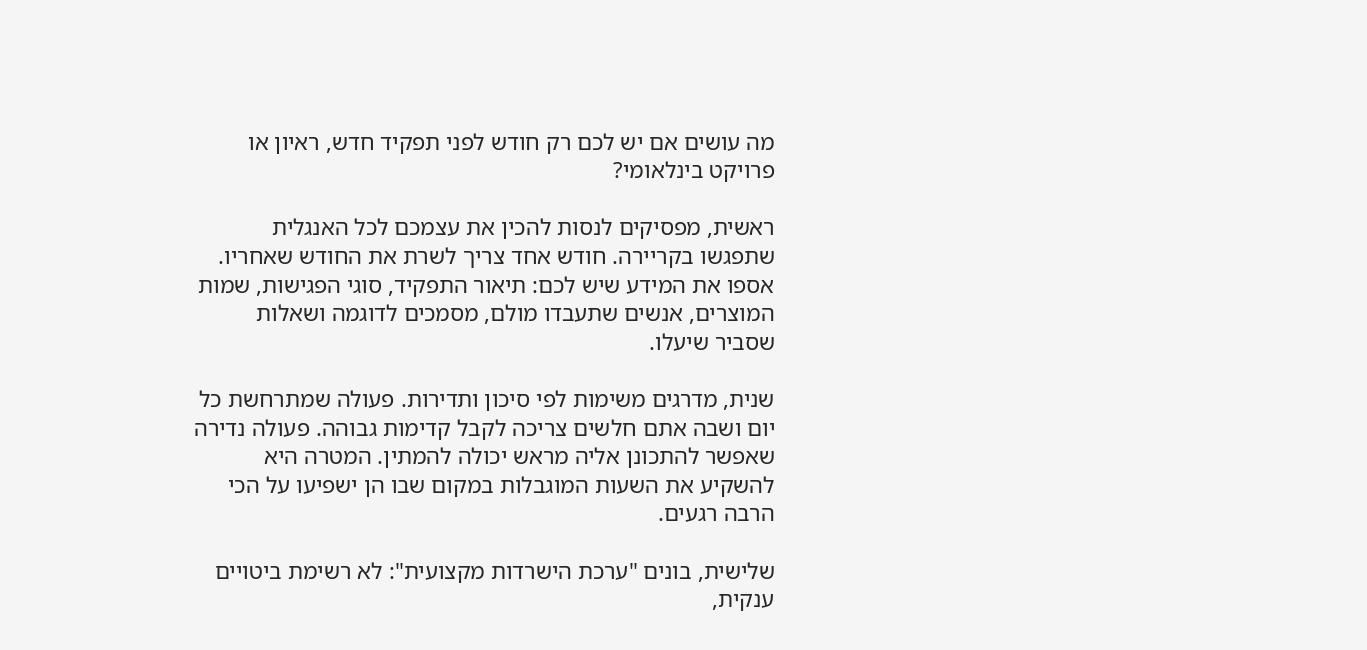מה עושים אם יש לכם רק חודש לפני תפקיד חדש, ראיון או פרויקט בינלאומי?

ראשית, מפסיקים לנסות להכין את עצמכם לכל האנגלית שתפגשו בקריירה. חודש אחד צריך לשרת את החודש שאחריו. אספו את המידע שיש לכם: תיאור התפקיד, סוגי הפגישות, שמות המוצרים, אנשים שתעבדו מולם, מסמכים לדוגמה ושאלות שסביר שיעלו.

שנית, מדרגים משימות לפי סיכון ותדירות. פעולה שמתרחשת כל יום ושבה אתם חלשים צריכה לקבל קדימות גבוהה. פעולה נדירה שאפשר להתכונן אליה מראש יכולה להמתין. המטרה היא להשקיע את השעות המוגבלות במקום שבו הן ישפיעו על הכי הרבה רגעים.

שלישית, בונים "ערכת הישרדות מקצועית": לא רשימת ביטויים ענקית,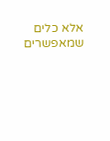אלא כלים שמאפשרים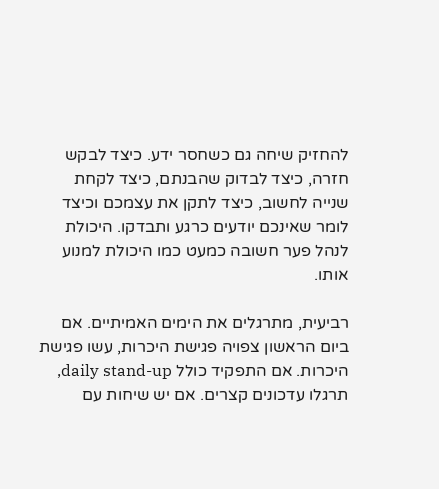להחזיק שיחה גם כשחסר ידע. כיצד לבקש חזרה, כיצד לבדוק שהבנתם, כיצד לקחת שנייה לחשוב, כיצד לתקן את עצמכם וכיצד לומר שאינכם יודעים כרגע ותבדקו. היכולת לנהל פער חשובה כמעט כמו היכולת למנוע אותו.

רביעית, מתרגלים את הימים האמיתיים. אם ביום הראשון צפויה פגישת היכרות, עשו פגישת היכרות. אם התפקיד כולל daily stand-up, תרגלו עדכונים קצרים. אם יש שיחות עם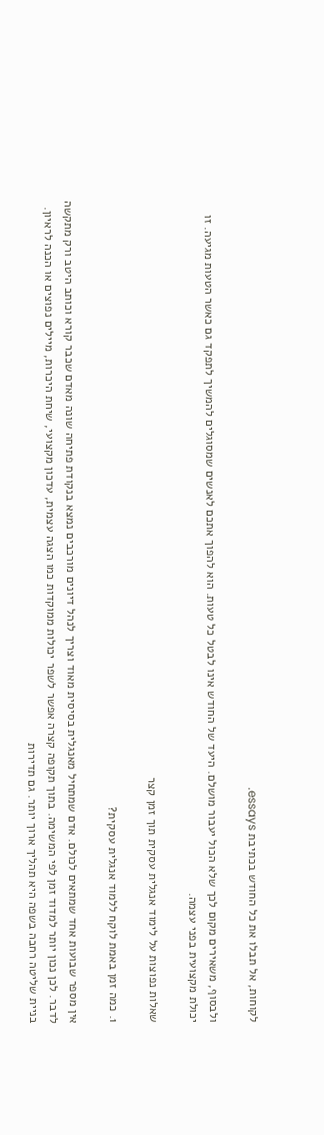לקוחות, אל תבלו את כל החודש בכתיבת essays.

ולבסוף, משאירים מקום לכך שלא הכול יעבור מושלם. היעד של החודש אינו לבטל כל טעות. הוא להפוך אתכם לאנשים שמסוגלים להמשיך לתפקד גם כאשר הטעות מגיעה. זו יכולת מקצועית בפני עצמה.

שאלות נפוצות על לימוד אנגלית עסקית תוך זמן קצר

1. כמה זמן באמת לוקח ללמוד אנגלית עסקית?

אין מספר שבועות אחד שמתאים לכולם. אדם שמתחיל מאנגלית בסיסית מאוד וצריך לנהל דיונים מורכבים נמצא בנקודת פתיחה שונה מאדם שכבר קורא וכותב היטב ורק מתקשה לדבר. לכן נכון יותר למדוד זמן לפי המשימה. בתוך תקופה קצרה אפשר לשפר יכולות ממוקדות כמו הצגה עצמית, עדכון מקצועי, שיחת היכרות, מיילים נפוצים או הכנה לראיון. בניית שליטה רחבה בשפה היא תהליך ארוך יותר. גם תדירות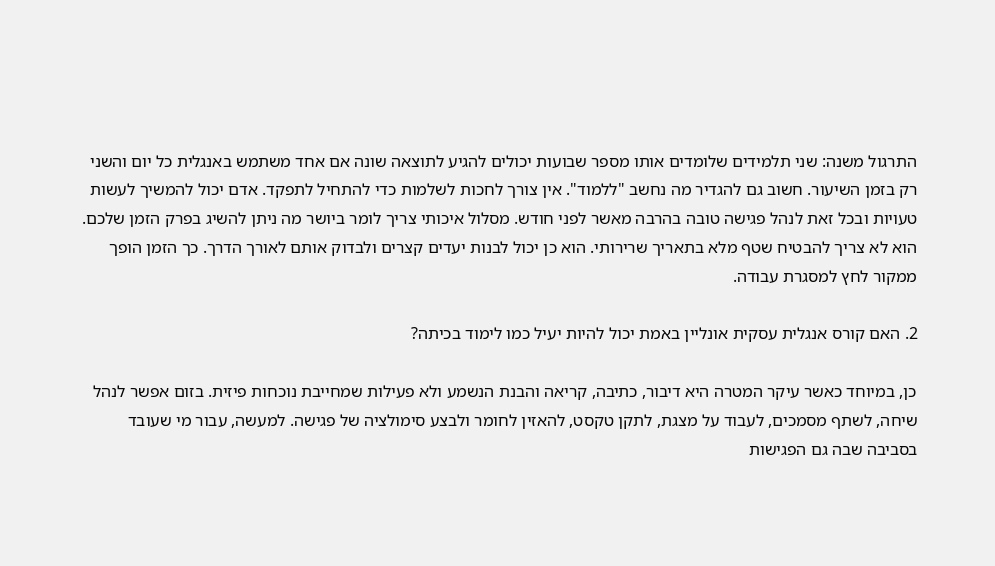התרגול משנה: שני תלמידים שלומדים אותו מספר שבועות יכולים להגיע לתוצאה שונה אם אחד משתמש באנגלית כל יום והשני רק בזמן השיעור. חשוב גם להגדיר מה נחשב "ללמוד". אין צורך לחכות לשלמות כדי להתחיל לתפקד. אדם יכול להמשיך לעשות טעויות ובכל זאת לנהל פגישה טובה בהרבה מאשר לפני חודש. מסלול איכותי צריך לומר ביושר מה ניתן להשיג בפרק הזמן שלכם. הוא לא צריך להבטיח שטף מלא בתאריך שרירותי. הוא כן יכול לבנות יעדים קצרים ולבדוק אותם לאורך הדרך. כך הזמן הופך ממקור לחץ למסגרת עבודה.

2. האם קורס אנגלית עסקית אונליין באמת יכול להיות יעיל כמו לימוד בכיתה?

כן, במיוחד כאשר עיקר המטרה היא דיבור, כתיבה, קריאה והבנת הנשמע ולא פעילות שמחייבת נוכחות פיזית. בזום אפשר לנהל שיחה, לשתף מסמכים, לעבוד על מצגת, לתקן טקסט, להאזין לחומר ולבצע סימולציה של פגישה. למעשה, עבור מי שעובד בסביבה שבה גם הפגישות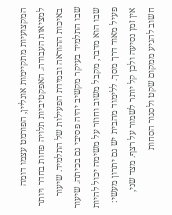המקצועיות מתקיימות אונליין, הפורמט עצמו דומה למציאות העבודה. האפקטיביות תלויה פחות בחדר ויותר באיכות ההוראה ובמידת הפעילות של התלמיד. שיעור שבו התלמיד בעיקר מקשיב יהיה פסיבי גם בכיתה. שיעור שבו הוא מדבר, מקבל משוב וחוזר על משימה יכול להיות פעיל מאוד דרך מסך. ללימוד מהבית יש גם יתרון מעשי: אין זמן נסיעה ולכן קל יותר לשמור על רצף. מצד שני, חשוב להגיע ממקום שקט ולסגור הסחות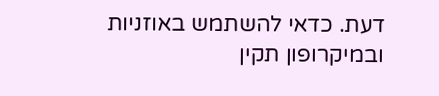דעת. כדאי להשתמש באוזניות ובמיקרופון תקין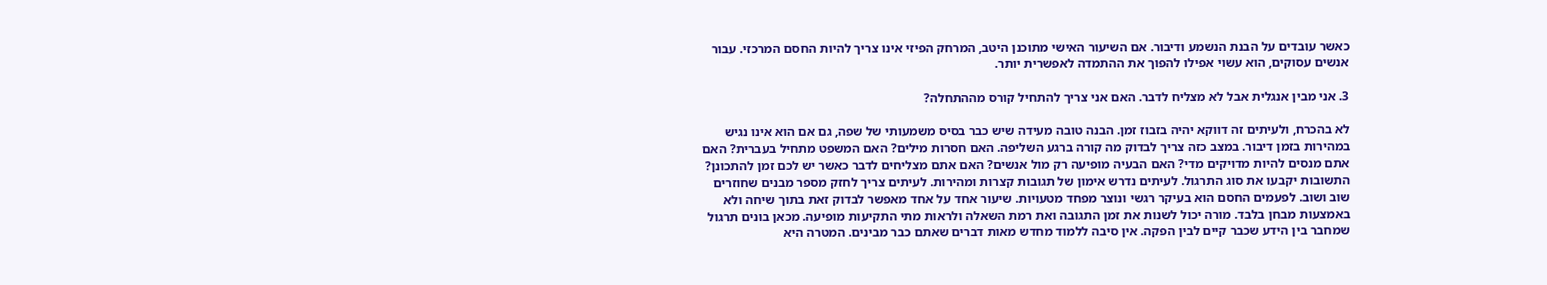כאשר עובדים על הבנת הנשמע ודיבור. אם השיעור האישי מתוכנן היטב, המרחק הפיזי אינו צריך להיות החסם המרכזי. עבור אנשים עסוקים, הוא עשוי אפילו להפוך את ההתמדה לאפשרית יותר.

3. אני מבין אנגלית אבל לא מצליח לדבר. האם אני צריך להתחיל קורס מההתחלה?

לא בהכרח, ולעיתים זה דווקא יהיה בזבוז זמן. הבנה טובה מעידה שיש כבר בסיס משמעותי של שפה, גם אם הוא אינו נגיש במהירות בזמן דיבור. במצב כזה צריך לבדוק מה קורה ברגע השליפה. האם חסרות מילים? האם המשפט מתחיל בעברית? האם אתם מנסים להיות מדויקים מדי? האם הבעיה מופיעה רק מול אנשים? האם אתם מצליחים לדבר כאשר יש לכם זמן להתכונן? התשובות יקבעו את סוג התרגול. לעיתים נדרש אימון של תגובות קצרות ומהירות. לעיתים צריך לחזק מספר מבנים שחוזרים שוב ושוב. לפעמים החסם הוא בעיקר רגשי ונוצר מפחד מטעויות. שיעור אחד על אחד מאפשר לבדוק זאת בתוך שיחה ולא באמצעות מבחן בלבד. מורה יכול לשנות את זמן התגובה ואת רמת השאלה ולראות מתי התקיעות מופיעה. מכאן בונים תרגול שמחבר בין הידע שכבר קיים לבין הפקה. אין סיבה ללמוד מחדש מאות דברים שאתם כבר מבינים. המטרה היא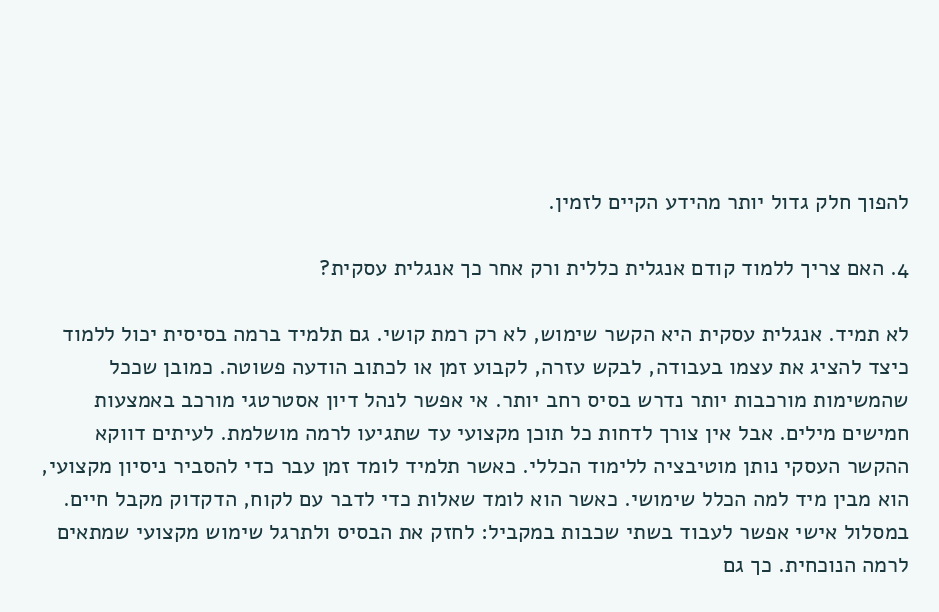להפוך חלק גדול יותר מהידע הקיים לזמין.

4. האם צריך ללמוד קודם אנגלית כללית ורק אחר כך אנגלית עסקית?

לא תמיד. אנגלית עסקית היא הקשר שימוש, לא רק רמת קושי. גם תלמיד ברמה בסיסית יכול ללמוד כיצד להציג את עצמו בעבודה, לבקש עזרה, לקבוע זמן או לכתוב הודעה פשוטה. כמובן שככל שהמשימות מורכבות יותר נדרש בסיס רחב יותר. אי אפשר לנהל דיון אסטרטגי מורכב באמצעות חמישים מילים. אבל אין צורך לדחות כל תוכן מקצועי עד שתגיעו לרמה מושלמת. לעיתים דווקא ההקשר העסקי נותן מוטיבציה ללימוד הכללי. כאשר תלמיד לומד זמן עבר כדי להסביר ניסיון מקצועי, הוא מבין מיד למה הכלל שימושי. כאשר הוא לומד שאלות כדי לדבר עם לקוח, הדקדוק מקבל חיים. במסלול אישי אפשר לעבוד בשתי שכבות במקביל: לחזק את הבסיס ולתרגל שימוש מקצועי שמתאים לרמה הנוכחית. כך גם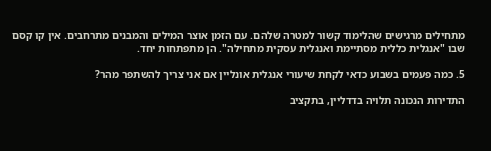מתחילים מרגישים שהלימוד קשור למטרה שלהם. עם הזמן אוצר המילים והמבנים מתרחבים. אין קו קסם שבו "אנגלית כללית מסתיימת ואנגלית עסקית מתחילה". הן מתפתחות יחד.

5. כמה פעמים בשבוע כדאי לקחת שיעורי אנגלית אונליין אם אני צריך להשתפר מהר?

התדירות הנכונה תלויה בדדליין, בתקציב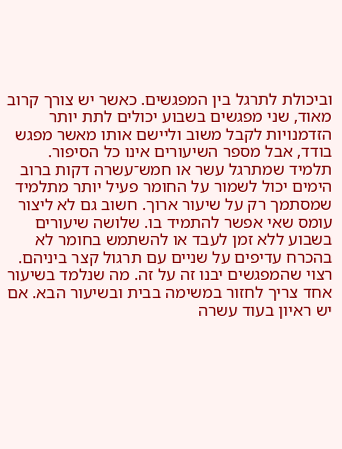וביכולת לתרגל בין המפגשים. כאשר יש צורך קרוב מאוד, שני מפגשים בשבוע יכולים לתת יותר הזדמנויות לקבל משוב וליישם אותו מאשר מפגש בודד, אבל מספר השיעורים אינו כל הסיפור. תלמיד שמתרגל עשר או חמש־עשרה דקות ברוב הימים יכול לשמור על החומר פעיל יותר מתלמיד שמסתמך רק על שיעור ארוך. חשוב גם לא ליצור עומס שאי אפשר להתמיד בו. שלושה שיעורים בשבוע ללא זמן לעבד או להשתמש בחומר לא בהכרח עדיפים על שניים עם תרגול קצר ביניהם. רצוי שהמפגשים יבנו זה על זה. מה שנלמד בשיעור אחד צריך לחזור במשימה בבית ובשיעור הבא. אם יש ראיון בעוד עשרה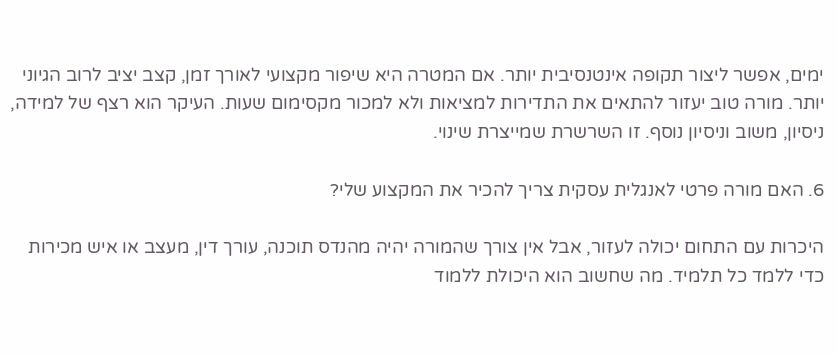ימים, אפשר ליצור תקופה אינטנסיבית יותר. אם המטרה היא שיפור מקצועי לאורך זמן, קצב יציב לרוב הגיוני יותר. מורה טוב יעזור להתאים את התדירות למציאות ולא למכור מקסימום שעות. העיקר הוא רצף של למידה, ניסיון, משוב וניסיון נוסף. זו השרשרת שמייצרת שינוי.

6. האם מורה פרטי לאנגלית עסקית צריך להכיר את המקצוע שלי?

היכרות עם התחום יכולה לעזור, אבל אין צורך שהמורה יהיה מהנדס תוכנה, עורך דין, מעצב או איש מכירות כדי ללמד כל תלמיד. מה שחשוב הוא היכולת ללמוד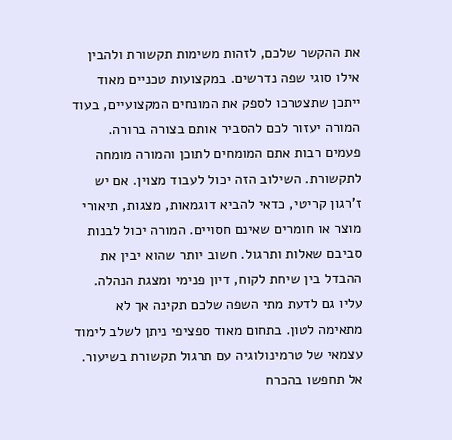את ההקשר שלכם, לזהות משימות תקשורת ולהבין אילו סוגי שפה נדרשים. במקצועות טכניים מאוד ייתכן שתצטרכו לספק את המונחים המקצועיים, בעוד המורה יעזור לכם להסביר אותם בצורה ברורה. פעמים רבות אתם המומחים לתוכן והמורה מומחה לתקשורת. השילוב הזה יכול לעבוד מצוין. אם יש ז'רגון קריטי, כדאי להביא דוגמאות, מצגות, תיאורי מוצר או חומרים שאינם חסויים. המורה יכול לבנות סביבם שאלות ותרגול. חשוב יותר שהוא יבין את ההבדל בין שיחת לקוח, דיון פנימי ומצגת הנהלה. עליו גם לדעת מתי השפה שלכם תקינה אך לא מתאימה לטון. בתחום מאוד ספציפי ניתן לשלב לימוד עצמאי של טרמינולוגיה עם תרגול תקשורת בשיעור. אל תחפשו בהכרח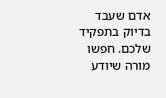אדם שעבד בדיוק בתפקיד שלכם. חפשו מורה שיודע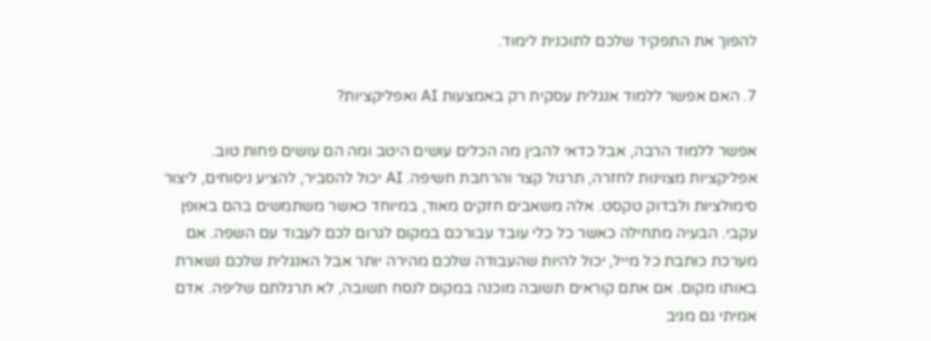להפוך את התפקיד שלכם לתוכנית לימוד.

7. האם אפשר ללמוד אנגלית עסקית רק באמצעות AI ואפליקציות?

אפשר ללמוד הרבה, אבל כדאי להבין מה הכלים עושים היטב ומה הם עושים פחות טוב. אפליקציות מצוינות לחזרה, תרגול קצר והרחבת חשיפה. AI יכול להסביר, להציע ניסוחים, ליצור סימולציות ולבדוק טקסט. אלה משאבים חזקים מאוד, במיוחד כאשר משתמשים בהם באופן עקבי. הבעיה מתחילה כאשר כל כלי עובד עבורכם במקום לגרום לכם לעבוד עם השפה. אם מערכת כותבת כל מייל, יכול להיות שהעבודה שלכם מהירה יותר אבל האנגלית שלכם נשארת באותו מקום. אם אתם קוראים תשובה מוכנה במקום לנסח תשובה, לא תרגלתם שליפה. אדם אמיתי גם מגיב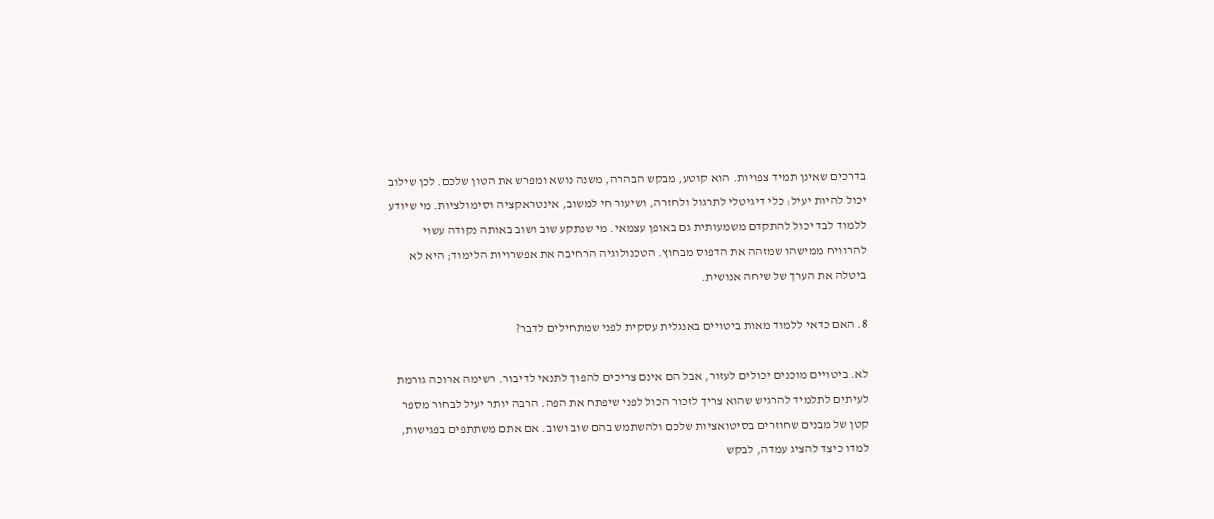בדרכים שאינן תמיד צפויות. הוא קוטע, מבקש הבהרה, משנה נושא ומפרש את הטון שלכם. לכן שילוב יכול להיות יעיל: כלי דיגיטלי לתרגול ולחזרה, ושיעור חי למשוב, אינטראקציה וסימולציות. מי שיודע ללמוד לבד יכול להתקדם משמעותית גם באופן עצמאי. מי שנתקע שוב ושוב באותה נקודה עשוי להרוויח ממישהו שמזהה את הדפוס מבחוץ. הטכנולוגיה הרחיבה את אפשרויות הלימוד; היא לא ביטלה את הערך של שיחה אנושית.

8. האם כדאי ללמוד מאות ביטויים באנגלית עסקית לפני שמתחילים לדבר?

לא. ביטויים מוכנים יכולים לעזור, אבל הם אינם צריכים להפוך לתנאי לדיבור. רשימה ארוכה גורמת לעיתים לתלמיד להרגיש שהוא צריך לזכור הכול לפני שיפתח את הפה. הרבה יותר יעיל לבחור מספר קטן של מבנים שחוזרים בסיטואציות שלכם ולהשתמש בהם שוב ושוב. אם אתם משתתפים בפגישות, למדו כיצד להציג עמדה, לבקש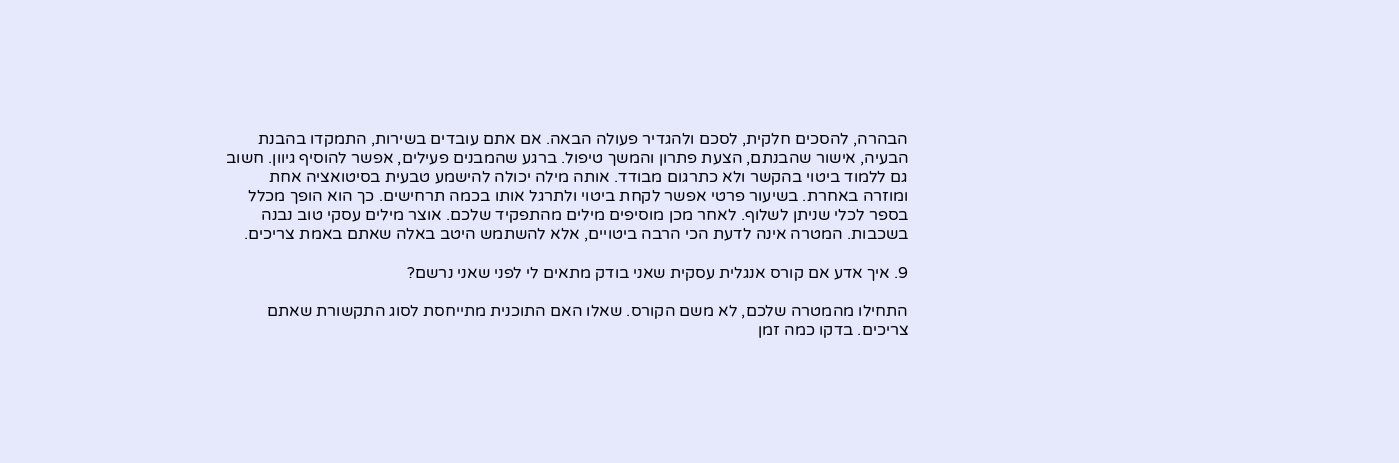הבהרה, להסכים חלקית, לסכם ולהגדיר פעולה הבאה. אם אתם עובדים בשירות, התמקדו בהבנת הבעיה, אישור שהבנתם, הצעת פתרון והמשך טיפול. ברגע שהמבנים פעילים, אפשר להוסיף גיוון. חשוב גם ללמוד ביטוי בהקשר ולא כתרגום מבודד. אותה מילה יכולה להישמע טבעית בסיטואציה אחת ומוזרה באחרת. בשיעור פרטי אפשר לקחת ביטוי ולתרגל אותו בכמה תרחישים. כך הוא הופך מכלל בספר לכלי שניתן לשלוף. לאחר מכן מוסיפים מילים מהתפקיד שלכם. אוצר מילים עסקי טוב נבנה בשכבות. המטרה אינה לדעת הכי הרבה ביטויים, אלא להשתמש היטב באלה שאתם באמת צריכים.

9. איך אדע אם קורס אנגלית עסקית שאני בודק מתאים לי לפני שאני נרשם?

התחילו מהמטרה שלכם, לא משם הקורס. שאלו האם התוכנית מתייחסת לסוג התקשורת שאתם צריכים. בדקו כמה זמן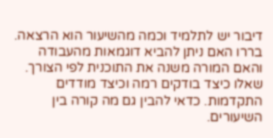דיבור יש לתלמיד וכמה מהשיעור הוא הרצאה. בררו האם ניתן להביא דוגמאות מהעבודה והאם המורה משנה את התוכנית לפי הצורך. שאלו כיצד בודקים רמה וכיצד מודדים התקדמות. כדאי להבין גם מה קורה בין השיעורים.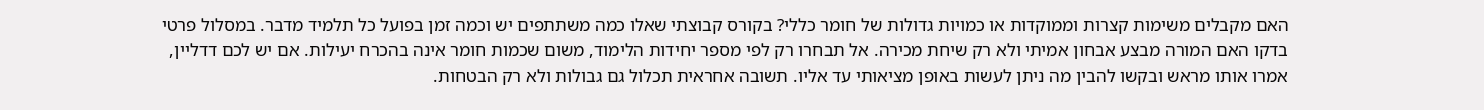האם מקבלים משימות קצרות וממוקדות או כמויות גדולות של חומר כללי? בקורס קבוצתי שאלו כמה משתתפים יש וכמה זמן בפועל כל תלמיד מדבר. במסלול פרטי בדקו האם המורה מבצע אבחון אמיתי ולא רק שיחת מכירה. אל תבחרו רק לפי מספר יחידות הלימוד, משום שכמות חומר אינה בהכרח יעילות. אם יש לכם דדליין, אמרו אותו מראש ובקשו להבין מה ניתן לעשות באופן מציאותי עד אליו. תשובה אחראית תכלול גם גבולות ולא רק הבטחות.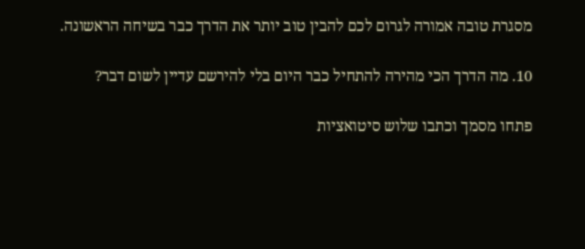מסגרת טובה אמורה לגרום לכם להבין טוב יותר את הדרך כבר בשיחה הראשונה.

10. מה הדרך הכי מהירה להתחיל כבר היום בלי להירשם עדיין לשום דבר?

פתחו מסמך וכתבו שלוש סיטואציות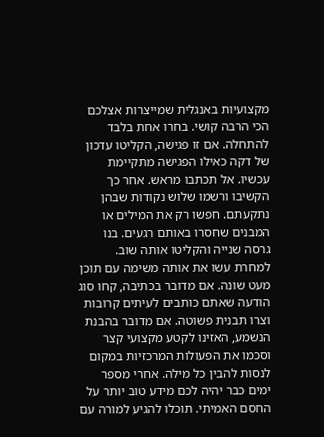מקצועיות באנגלית שמייצרות אצלכם הכי הרבה קושי. בחרו אחת בלבד להתחלה. אם זו פגישה, הקליטו עדכון של דקה כאילו הפגישה מתקיימת עכשיו. אל תכתבו מראש. אחר כך הקשיבו ורשמו שלוש נקודות שבהן נתקעתם. חפשו רק את המילים או המבנים שחסרו באותם רגעים. בנו גרסה שנייה והקליטו אותה שוב. למחרת עשו את אותה משימה עם תוכן מעט שונה. אם מדובר בכתיבה, קחו סוג הודעה שאתם כותבים לעיתים קרובות וצרו תבנית פשוטה. אם מדובר בהבנת הנשמע, האזינו לקטע מקצועי קצר וסכמו את הפעולות המרכזיות במקום לנסות להבין כל מילה. אחרי מספר ימים כבר יהיה לכם מידע טוב יותר על החסם האמיתי. תוכלו להגיע למורה עם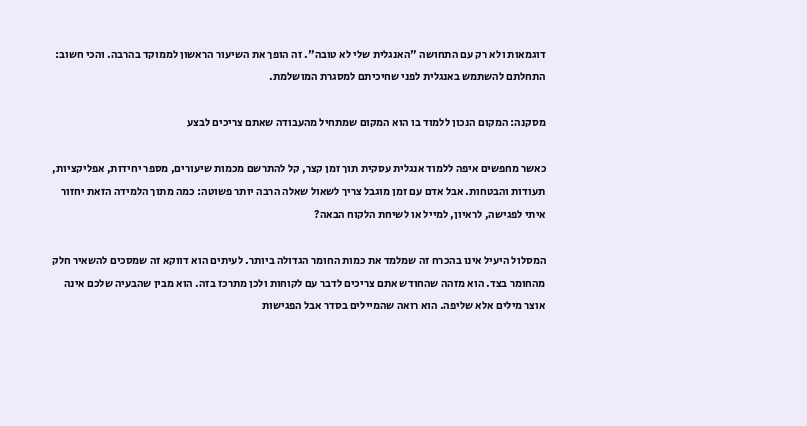דוגמאות ולא רק עם התחושה "האנגלית שלי לא טובה". זה הופך את השיעור הראשון לממוקד בהרבה. והכי חשוב: התחלתם להשתמש באנגלית לפני שחיכיתם למסגרת המושלמת.

מסקנה: המקום הנכון ללמוד בו הוא המקום שמתחיל מהעבודה שאתם צריכים לבצע

כאשר מחפשים איפה ללמוד אנגלית עסקית תוך זמן קצר, קל להתרשם מכמות שיעורים, מספר יחידות, אפליקציות, תעודות והבטחות. אבל אדם עם זמן מוגבל צריך לשאול שאלה הרבה יותר פשוטה: כמה מתוך הלמידה הזאת יחזור איתי לפגישה, לראיון, למייל או לשיחת הלקוח הבאה?

המסלול היעיל אינו בהכרח זה שמלמד את כמות החומר הגדולה ביותר. לעיתים הוא דווקא זה שמסכים להשאיר חלק מהחומר בצד. הוא מזהה שהחודש אתם צריכים לדבר עם לקוחות ולכן מתרכז בזה. הוא מבין שהבעיה שלכם אינה אוצר מילים אלא שליפה. הוא רואה שהמיילים בסדר אבל הפגישות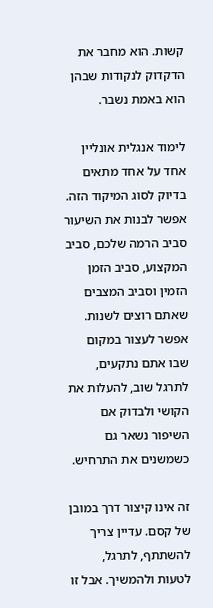קשות. הוא מחבר את הדקדוק לנקודות שבהן הוא באמת נשבר.

לימוד אנגלית אונליין אחד על אחד מתאים בדיוק לסוג המיקוד הזה. אפשר לבנות את השיעור סביב הרמה שלכם, סביב המקצוע, סביב הזמן הזמין וסביב המצבים שאתם רוצים לשנות. אפשר לעצור במקום שבו אתם נתקעים, לתרגל שוב, להעלות את הקושי ולבדוק אם השיפור נשאר גם כשמשנים את התרחיש.

זה אינו קיצור דרך במובן של קסם. עדיין צריך להשתתף, לתרגל, לטעות ולהמשיך. אבל זו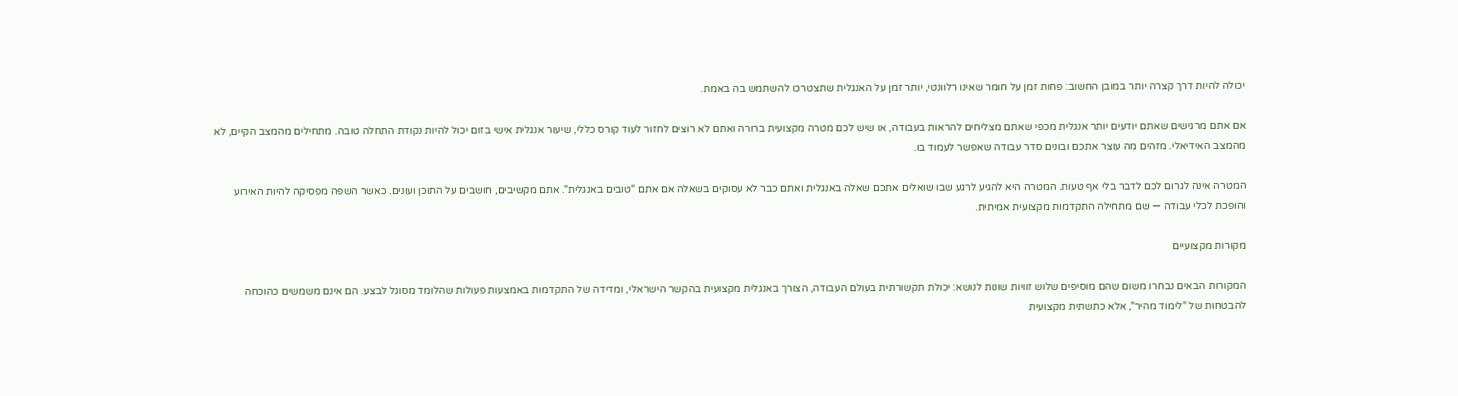יכולה להיות דרך קצרה יותר במובן החשוב: פחות זמן על חומר שאינו רלוונטי, יותר זמן על האנגלית שתצטרכו להשתמש בה באמת.

אם אתם מרגישים שאתם יודעים יותר אנגלית מכפי שאתם מצליחים להראות בעבודה, או שיש לכם מטרה מקצועית ברורה ואתם לא רוצים לחזור לעוד קורס כללי, שיעור אנגלית אישי בזום יכול להיות נקודת התחלה טובה. מתחילים מהמצב הקיים, לא מהמצב האידיאלי. מזהים מה עוצר אתכם ובונים סדר עבודה שאפשר לעמוד בו.

המטרה אינה לגרום לכם לדבר בלי אף טעות. המטרה היא להגיע לרגע שבו שואלים אתכם שאלה באנגלית ואתם כבר לא עסוקים בשאלה אם אתם "טובים באנגלית". אתם מקשיבים, חושבים על התוכן ועונים. כאשר השפה מפסיקה להיות האירוע והופכת לכלי עבודה — שם מתחילה התקדמות מקצועית אמיתית.

מקורות מקצועיים

המקורות הבאים נבחרו משום שהם מוסיפים שלוש זוויות שונות לנושא: יכולת תקשורתית בעולם העבודה, הצורך באנגלית מקצועית בהקשר הישראלי, ומדידה של התקדמות באמצעות פעולות שהלומד מסוגל לבצע. הם אינם משמשים כהוכחה להבטחות של "לימוד מהיר", אלא כתשתית מקצועית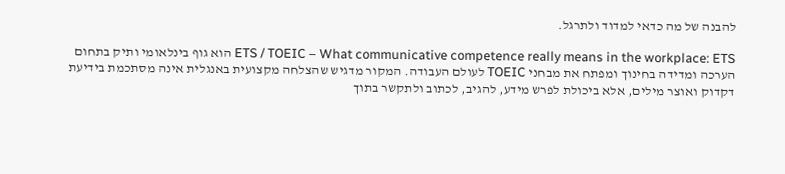להבנה של מה כדאי למדוד ולתרגל.

ETS / TOEIC – What communicative competence really means in the workplace: ETS הוא גוף בינלאומי ותיק בתחום הערכה ומדידה בחינוך ומפתח את מבחני TOEIC לעולם העבודה. המקור מדגיש שהצלחה מקצועית באנגלית אינה מסתכמת בידיעת דקדוק ואוצר מילים, אלא ביכולת לפרש מידע, להגיב, לכתוב ולתקשר בתוך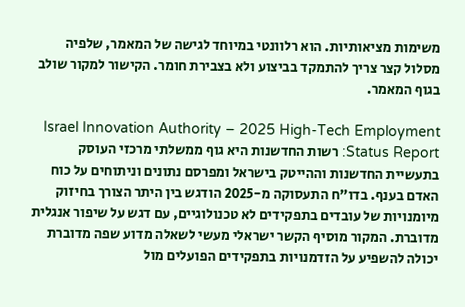משימות מציאותיות. הוא רלוונטי במיוחד לגישה של המאמר, שלפיה מסלול קצר צריך להתמקד בביצוע ולא בצבירת חומר. הקישור למקור שולב בגוף המאמר.

Israel Innovation Authority – 2025 High-Tech Employment Status Report: רשות החדשנות היא גוף ממשלתי מרכזי העוסק בתעשיית החדשנות וההייטק בישראל ומפרסם נתונים וניתוחים על כוח האדם בענף. בדו"ח התעסוקה מ-2025 הודגש בין היתר הצורך בחיזוק מיומנויות של עובדים בתפקידים לא טכנולוגיים, עם דגש על שיפור אנגלית מדוברת. המקור מוסיף הקשר ישראלי מעשי לשאלה מדוע שפה מדוברת יכולה להשפיע על הזדמנויות בתפקידים הפועלים מול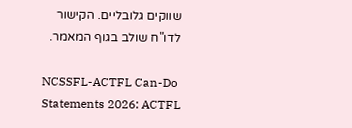שווקים גלובליים. הקישור לדו"ח שולב בגוף המאמר.

NCSSFL-ACTFL Can-Do Statements 2026: ACTFL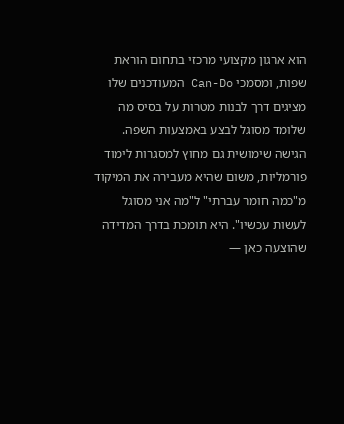הוא ארגון מקצועי מרכזי בתחום הוראת שפות, ומסמכי Can-Do המעודכנים שלו מציגים דרך לבנות מטרות על בסיס מה שלומד מסוגל לבצע באמצעות השפה. הגישה שימושית גם מחוץ למסגרות לימוד פורמליות, משום שהיא מעבירה את המיקוד מ"כמה חומר עברתי" ל"מה אני מסוגל לעשות עכשיו". היא תומכת בדרך המדידה שהוצעה כאן —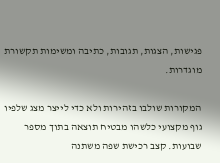פגישות, הצגות, תגובות, כתיבה ומשימות תקשורת מוגדרות.

המקורות שולבו בזהירות ולא כדי לייצר מצג שלפיו גוף מקצועי כלשהו מבטיח תוצאה בתוך מספר שבועות. קצב רכישת שפה משתנה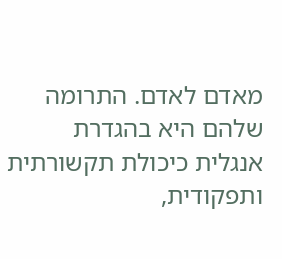מאדם לאדם. התרומה שלהם היא בהגדרת אנגלית כיכולת תקשורתית ותפקודית,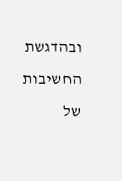ובהדגשת החשיבות של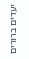יעדים ברורים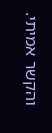והקשר אמיתי.